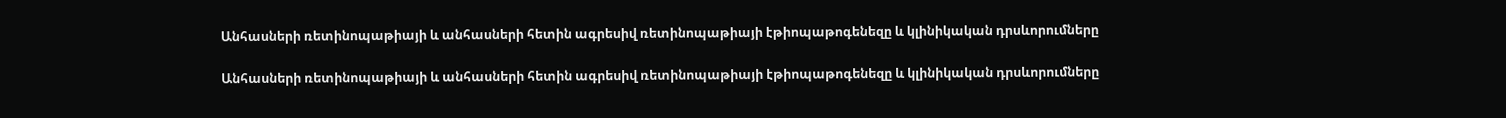Անհասների ռետինոպաթիայի և անհասների հետին ագրեսիվ ռետինոպաթիայի էթիոպաթոգենեզը և կլինիկական դրսևորումները

Անհասների ռետինոպաթիայի և անհասների հետին ագրեսիվ ռետինոպաթիայի էթիոպաթոգենեզը և կլինիկական դրսևորումները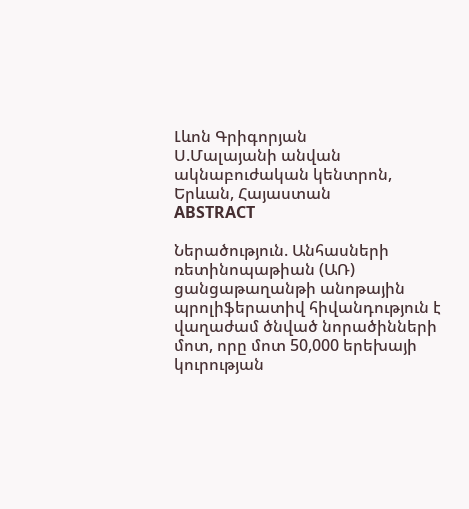Լևոն Գրիգորյան
Ս.Մալայանի անվան ակնաբուժական կենտրոն, Երևան, Հայաստան
ABSTRACT

Ներածություն. Անհասների ռետինոպաթիան (ԱՌ) ցանցաթաղանթի անոթային պրոլիֆերատիվ հիվանդություն է վաղաժամ ծնված նորածինների մոտ, որը մոտ 50,000 երեխայի կուրության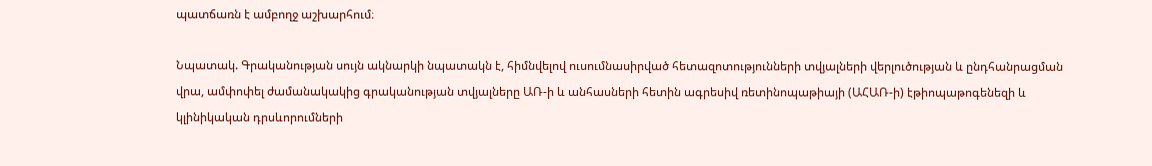պատճառն է ամբողջ աշխարհում։

Նպատակ. Գրականության սույն ակնարկի նպատակն է, հիմնվելով ուսումնասիրված հետազոտությունների տվյալների վերլուծության և ընդհանրացման վրա, ամփոփել ժամանակակից գրականության տվյալները ԱՌ-ի և անհասների հետին ագրեսիվ ռետինոպաթիայի (ԱՀԱՌ-ի) էթիոպաթոգենեզի և կլինիկական դրսևորումների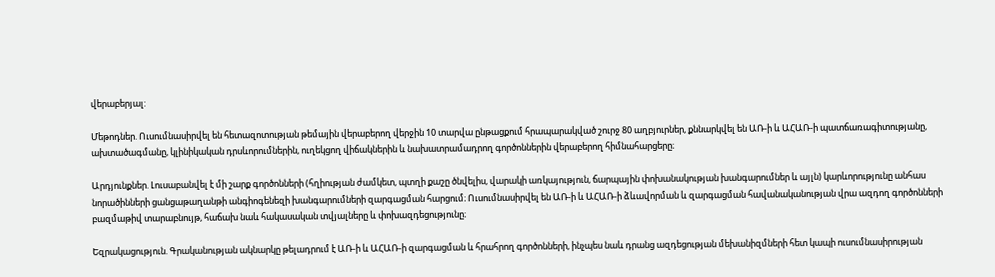վերաբերյալ:

Մեթոդներ. Ուսումնասիրվել են հետազոտության թեմային վերաբերող վերջին 10 տարվա ընթացքում հրապարակված շուրջ 80 աղբյուրներ, քննարկվել են ԱՌ-ի և ԱՀԱՌ-ի պատճառագիտությանը, ախտածագմանը, կլինիկական դրսևորումներին, ուղեկցող վիճակներին և նախատրամադրող գործոններին վերաբերող հիմնահարցերը։

Արդյունքներ. Լուսաբանվել է մի շարք գործոնների (հղիության ժամկետ, պտղի քաշը ծնվելիս, վարակի առկայություն, ճարպային փոխանակության խանգարումներ և այլն) կարևորությունը անհաս նորածինների ցանցաթաղանթի անգիոգենեզի խանգարումների զարգացման հարցում։ Ուսումնասիրվել են ԱՌ-ի և ԱՀԱՌ-ի ձևավորման և զարգացման հավանականության վրա ազդող գործոնների բազմաթիվ տարաբնույթ, հաճախ նաև հակասական տվյալները և փոխազդեցությունը։

Եզրակացություն. Գրականության ակնարկը թելադրում է ԱՌ-ի և ԱՀԱՌ-ի զարգացման և հրահրող գործոնների, ինչպես նաև դրանց ազդեցության մեխանիզմների հետ կապի ուսումնասիրության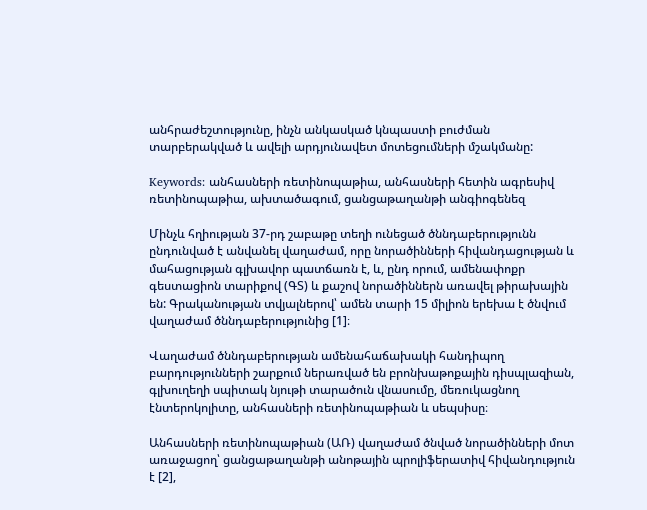անհրաժեշտությունը, ինչն անկասկած կնպաստի բուժման տարբերակված և ավելի արդյունավետ մոտեցումների մշակմանը:

Keywords: անհասների ռետինոպաթիա, անհասների հետին ագրեսիվ ռետինոպաթիա, ախտածագում, ցանցաթաղանթի անգիոգենեզ

Մինչև հղիության 37-րդ շաբաթը տեղի ունեցած ծննդաբերությունն ընդունված է անվանել վաղաժամ, որը նորածինների հիվանդացության և մահացության գլխավոր պատճառն է, և, ընդ որում, ամենափոքր գեստացիոն տարիքով (ԳՏ) և քաշով նորածիններն առավել թիրախային են: Գրականության տվյալներով՝ ամեն տարի 15 միլիոն երեխա է ծնվում վաղաժամ ծննդաբերությունից [1]։

Վաղաժամ ծննդաբերության ամենահաճախակի հանդիպող բարդությունների շարքում ներառված են բրոնխաթոքային դիսպլազիան, գլխուղեղի սպիտակ նյութի տարածուն վնասումը, մեռուկացնող էնտերոկոլիտը, անհասների ռետինոպաթիան և սեպսիսը։

Անհասների ռետինոպաթիան (ԱՌ) վաղաժամ ծնված նորածինների մոտ առաջացող՝ ցանցաթաղանթի անոթային պրոլիֆերատիվ հիվանդություն է [2],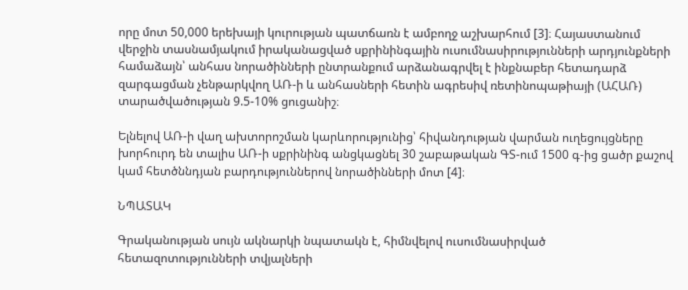որը մոտ 50,000 երեխայի կուրության պատճառն է ամբողջ աշխարհում [3]։ Հայաստանում վերջին տասնամյակում իրականացված սքրինինգային ուսումնասիրությունների արդյունքների համաձայն՝ անհաս նորածինների ընտրանքում արձանագրվել է ինքնաբեր հետադարձ զարգացման չենթարկվող ԱՌ-ի և անհասների հետին ագրեսիվ ռետինոպաթիայի (ԱՀԱՌ) տարածվածության 9.5-10% ցուցանիշ։

Ելնելով ԱՌ-ի վաղ ախտորոշման կարևորությունից՝ հիվանդության վարման ուղեցույցները խորհուրդ են տալիս ԱՌ-ի սքրինինգ անցկացնել 30 շաբաթական ԳՏ-ում 1500 գ-ից ցածր քաշով կամ հետծննդյան բարդություններով նորածինների մոտ [4]։

ՆՊԱՏԱԿ

Գրականության սույն ակնարկի նպատակն է, հիմնվելով ուսումնասիրված հետազոտությունների տվյալների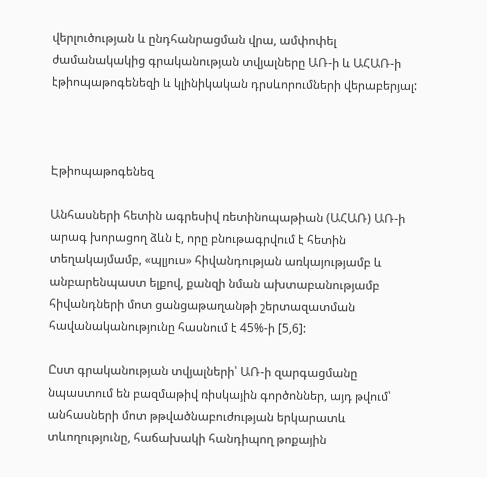վերլուծության և ընդհանրացման վրա, ամփոփել ժամանակակից գրականության տվյալները ԱՌ-ի և ԱՀԱՌ-ի էթիոպաթոգենեզի և կլինիկական դրսևորումների վերաբերյալ:



Էթիոպաթոգենեզ

Անհասների հետին ագրեսիվ ռետինոպաթիան (ԱՀԱՌ) ԱՌ-ի արագ խորացող ձևն է, որը բնութագրվում է հետին տեղակայմամբ, «պլյուս» հիվանդության առկայությամբ և անբարենպաստ ելքով, քանզի նման ախտաբանությամբ հիվանդների մոտ ցանցաթաղանթի շերտազատման հավանականությունը հասնում է 45%-ի [5,6]:

Ըստ գրականության տվյալների՝ ԱՌ-ի զարգացմանը նպաստում են բազմաթիվ ռիսկային գործոններ, այդ թվում՝ անհասների մոտ թթվածնաբուժության երկարատև տևողությունը, հաճախակի հանդիպող թոքային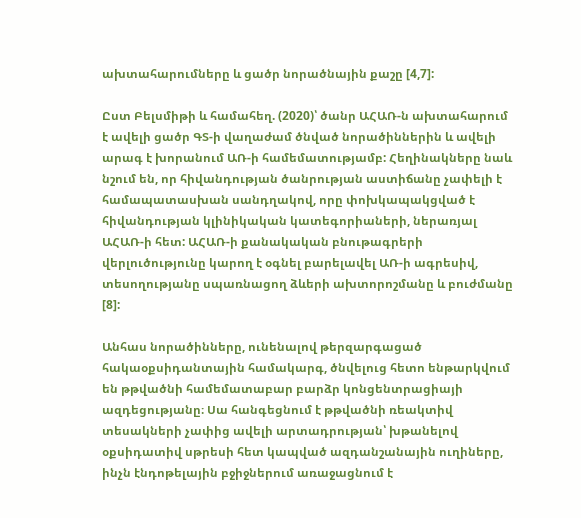ախտահարումները և ցածր նորածնային քաշը [4,7]:

Ըստ Բելսմիթի և համահեղ. (2020)՝ ծանր ԱՀԱՌ-ն ախտահարում է ավելի ցածր ԳՏ-ի վաղաժամ ծնված նորածիններին և ավելի արագ է խորանում ԱՌ-ի համեմատությամբ: Հեղինակները նաև նշում են, որ հիվանդության ծանրության աստիճանը չափելի է համապատասխան սանդղակով, որը փոխկապակցված է հիվանդության կլինիկական կատեգորիաների, ներառյալ ԱՀԱՌ-ի հետ: ԱՀԱՌ-ի քանակական բնութագրերի վերլուծությունը կարող է օգնել բարելավել ԱՌ-ի ագրեսիվ, տեսողությանը սպառնացող ձևերի ախտորոշմանը և բուժմանը [8]:

Անհաս նորածինները, ունենալով թերզարգացած հակաօքսիդանտային համակարգ, ծնվելուց հետո ենթարկվում են թթվածնի համեմատաբար բարձր կոնցենտրացիայի ազդեցությանը։ Սա հանգեցնում է թթվածնի ռեակտիվ տեսակների չափից ավելի արտադրության՝ խթանելով օքսիդատիվ սթրեսի հետ կապված ազդանշանային ուղիները, ինչն էնդոթելային բջիջներում առաջացնում է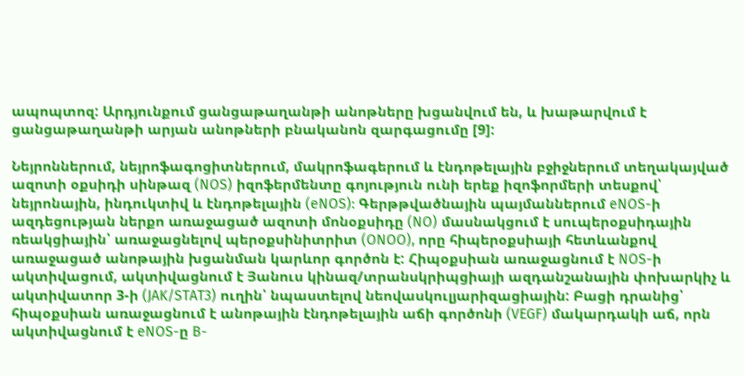ապոպտոզ: Արդյունքում ցանցաթաղանթի անոթները խցանվում են, և խաթարվում է ցանցաթաղանթի արյան անոթների բնականոն զարգացումը [9]:

Նեյրոններում, նեյրոֆագոցիտներում, մակրոֆագերում և էնդոթելային բջիջներում տեղակայված ազոտի օքսիդի սինթազ (NOS) իզոֆերմենտը գոյություն ունի երեք իզոֆորմերի տեսքով՝ նեյրոնային, ինդուկտիվ և էնդոթելային (eNOS): Գերթթվածնային պայմաններում eNOS-ի ազդեցության ներքո առաջացած ազոտի մոնօքսիդը (NO) մասնակցում է սուպերօքսիդային ռեակցիային՝ առաջացնելով պերօքսինիտրիտ (ONOO), որը հիպերօքսիայի հետևանքով առաջացած անոթային խցանման կարևոր գործոն է: Հիպօքսիան առաջացնում է NOS-ի ակտիվացում, ակտիվացնում է Յանուս կինազ/տրանսկրիպցիայի ազդանշանային փոխարկիչ և ակտիվատոր 3-ի (JAK/STAT3) ուղին՝ նպաստելով նեովասկուլյարիզացիային: Բացի դրանից՝ հիպօքսիան առաջացնում է անոթային էնդոթելային աճի գործոնի (VEGF) մակարդակի աճ, որն ակտիվացնում է eNOS-ը B-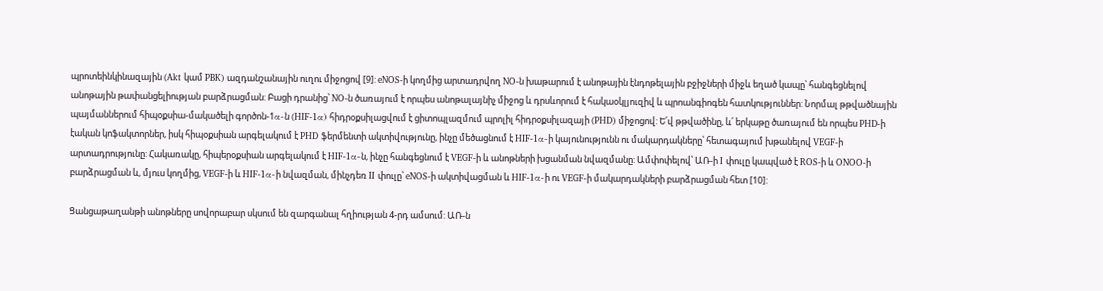պրոտեինկինազային (Akt կամ PBK) ազդանշանային ուղու միջոցով [9]: eNOS-ի կողմից արտադրվող NO-ն խաթարում է անոթային էնդոթելային բջիջների միջև եղած կապը՝ հանգեցնելով անոթային թափանցելիության բարձրացման: Բացի դրանից՝ NO-ն ծառայում է որպես անոթալայնիչ միջոց և դրսևորում է հակաօկլյուզիվ և պրոանգիոգեն հատկություններ: Նորմալ թթվածնային պայմաններում հիպօքսիա-մակածելի գործոն-1α-ն (HIF-1α) հիդրօքսիլացվում է ցիտոպլազմում պրոլիլ հիդրօքսիլազայի (PHD) միջոցով: Ե՛վ թթվածինը, և՛ երկաթը ծառայում են որպես PHD-ի էական կոֆակտորներ, իսկ հիպօքսիան արգելակում է PHD ֆերմենտի ակտիվությունը, ինչը մեծացնում է HIF-1α-ի կայունությունն ու մակարդակները՝ հետագայում խթանելով VEGF-ի արտադրությունը: Հակառակը, հիպերօքսիան արգելակում է HIF-1α-ն, ինչը հանգեցնում է VEGF-ի և անոթների խցանման նվազմանը: Ամփոփելով՝ ԱՌ-ի I փուլը կապված է ROS-ի և ONOO-ի բարձրացման և, մյուս կողմից, VEGF-ի և HIF-1α-ի նվազման, մինչդեռ II փուլը՝ eNOS-ի ակտիվացման և HIF-1α-ի ու VEGF-ի մակարդակների բարձրացման հետ [10]:

Ցանցաթաղանթի անոթները սովորաբար սկսում են զարգանալ հղիության 4-րդ ամսում: ԱՌ-ն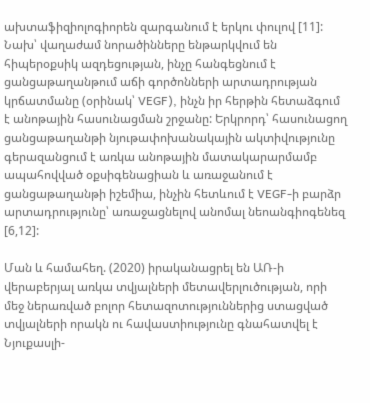ախտաֆիզիոլոգիորեն զարգանում է երկու փուլով [11]: Նախ՝ վաղաժամ նորածինները ենթարկվում են հիպերօքսիկ ազդեցության, ինչը հանգեցնում է ցանցաթաղանթում աճի գործոնների արտադրության կրճատմանը (օրինակ՝ VEGF), ինչն իր հերթին հետաձգում է անոթային հասունացման շրջանը: Երկրորդ՝ հասունացող ցանցաթաղանթի նյութափոխանակային ակտիվությունը գերազանցում է առկա անոթային մատակարարմամբ ապահովված օքսիգենացիան և առաջանում է ցանցաթաղանթի իշեմիա, ինչին հետևում է VEGF-ի բարձր արտադրությունը՝ առաջացնելով անոմալ նեոանգիոգենեզ [6,12]:

Ման և համահեղ. (2020) իրականացրել են ԱՌ-ի վերաբերյալ առկա տվյալների մետավերլուծության, որի մեջ ներառված բոլոր հետազոտություններից ստացված տվյալների որակն ու հավաստիությունը գնահատվել է Նյուքասլի-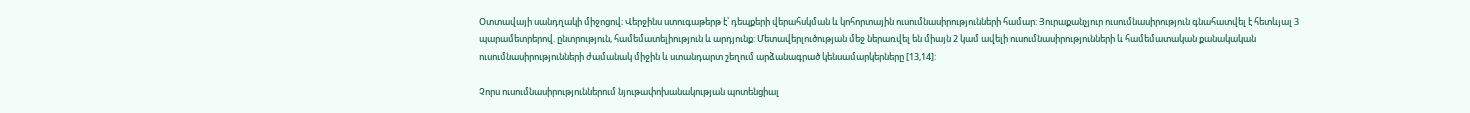Օտտավայի սանդղակի միջոցով։ Վերջինս ստուգաթերթ է՝ դեպքերի վերահսկման և կոհորտային ուսումնասիրությունների համար: Յուրաքանչյուր ուսումնասիրություն գնահատվել է հետևյալ 3 պարամետրերով. ընտրություն, համեմատելիություն և արդյունք: Մետավերլուծության մեջ ներառվել են միայն 2 կամ ավելի ուսումնասիրությունների և համեմատական քանակական ուսումնասիրությունների ժամանակ միջին և ստանդարտ շեղում արձանագրած կենսամարկերները [13,14]:

Չորս ուսումնասիրություններում նյութափոխանակության պոտենցիալ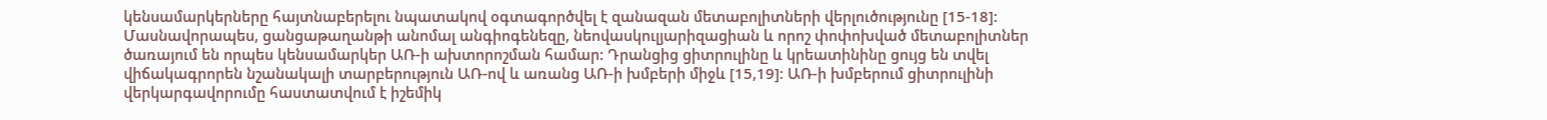կենսամարկերները հայտնաբերելու նպատակով օգտագործվել է զանազան մետաբոլիտների վերլուծությունը [15-18]: Մասնավորապես, ցանցաթաղանթի անոմալ անգիոգենեզը, նեովասկուլյարիզացիան և որոշ փոփոխված մետաբոլիտներ ծառայում են որպես կենսամարկեր ԱՌ-ի ախտորոշման համար: Դրանցից ցիտրուլինը և կրեատինինը ցույց են տվել վիճակագրորեն նշանակալի տարբերություն ԱՌ-ով և առանց ԱՌ-ի խմբերի միջև [15,19]: ԱՌ-ի խմբերում ցիտրուլինի վերկարգավորումը հաստատվում է իշեմիկ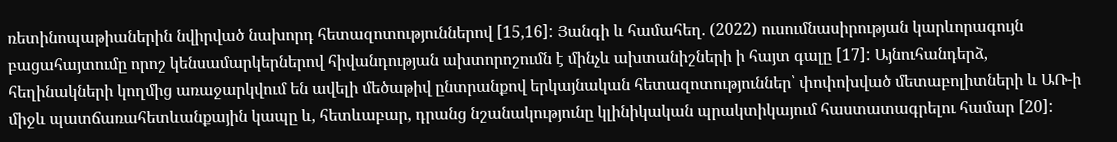ռետինոպաթիաներին նվիրված նախորդ հետազոտություններով [15,16]: Յանգի և համահեղ. (2022) ուսումնասիրության կարևորագույն բացահայտումը որոշ կենսամարկերներով հիվանդության ախտորոշումն է մինչև ախտանիշների ի հայտ գալը [17]: Այնուհանդերձ, հեղինակների կողմից առաջարկվում են ավելի մեծաթիվ ընտրանքով երկայնական հետազոտություններ՝ փոփոխված մետաբոլիտների և ԱՌ-ի միջև պատճառահետևանքային կապը և, հետևաբար, դրանց նշանակությունը կլինիկական պրակտիկայում հաստատագրելու համար [20]: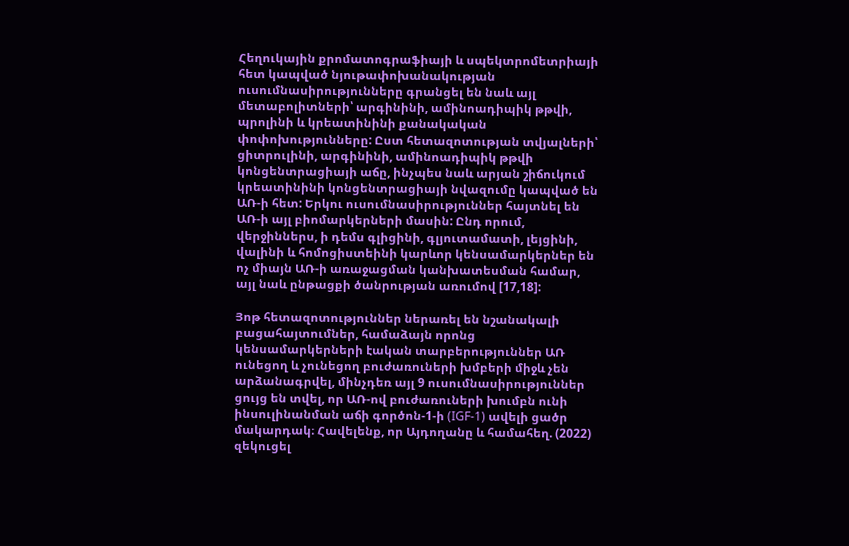Հեղուկային քրոմատոգրաֆիայի և սպեկտրոմետրիայի հետ կապված նյութափոխանակության ուսումնասիրությունները գրանցել են նաև այլ մետաբոլիտների՝ արգինինի, ամինոադիպիկ թթվի, պրոլինի և կրեատինինի քանակական փոփոխությունները: Ըստ հետազոտության տվյալների՝ ցիտրուլինի, արգինինի, ամինոադիպիկ թթվի կոնցենտրացիայի աճը, ինչպես նաև արյան շիճուկում կրեատինինի կոնցենտրացիայի նվազումը կապված են ԱՌ-ի հետ: Երկու ուսումնասիրություններ հայտնել են ԱՌ-ի այլ բիոմարկերների մասին: Ընդ որում, վերջիններս, ի դեմս գլիցինի, գլյուտամատի, լեյցինի, վալինի և հոմոցիստեինի կարևոր կենսամարկերներ են ոչ միայն ԱՌ-ի առաջացման կանխատեսման համար, այլ նաև ընթացքի ծանրության առումով [17,18]:

Յոթ հետազոտություններ ներառել են նշանակալի բացահայտումներ, համաձայն որոնց կենսամարկերների էական տարբերություններ ԱՌ ունեցող և չունեցող բուժառուների խմբերի միջև չեն արձանագրվել, մինչդեռ այլ 9 ուսումնասիրություններ ցույց են տվել, որ ԱՌ-ով բուժառուների խումբն ունի ինսուլինանման աճի գործոն-1-ի (IGF-1) ավելի ցածր մակարդակ։ Հավելենք, որ Այդողանը և համահեղ. (2022) զեկուցել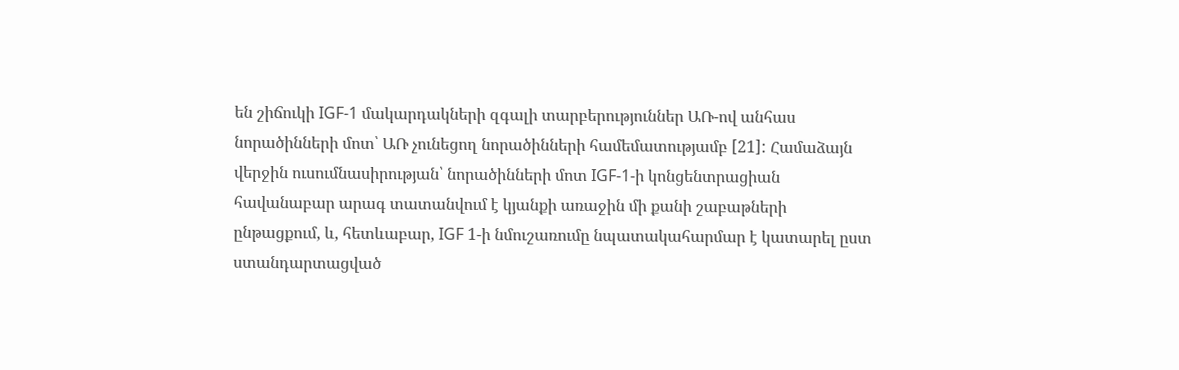են շիճուկի IGF-1 մակարդակների զգալի տարբերություններ ԱՌ-ով անհաս նորածինների մոտ՝ ԱՌ չունեցող նորածինների համեմատությամբ [21]: Համաձայն վերջին ուսումնասիրության՝ նորածինների մոտ IGF-1-ի կոնցենտրացիան հավանաբար արագ տատանվում է կյանքի առաջին մի քանի շաբաթների ընթացքում, և, հետևաբար, IGF 1-ի նմուշառումը նպատակահարմար է կատարել ըստ ստանդարտացված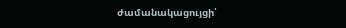ժամանակացույցի՝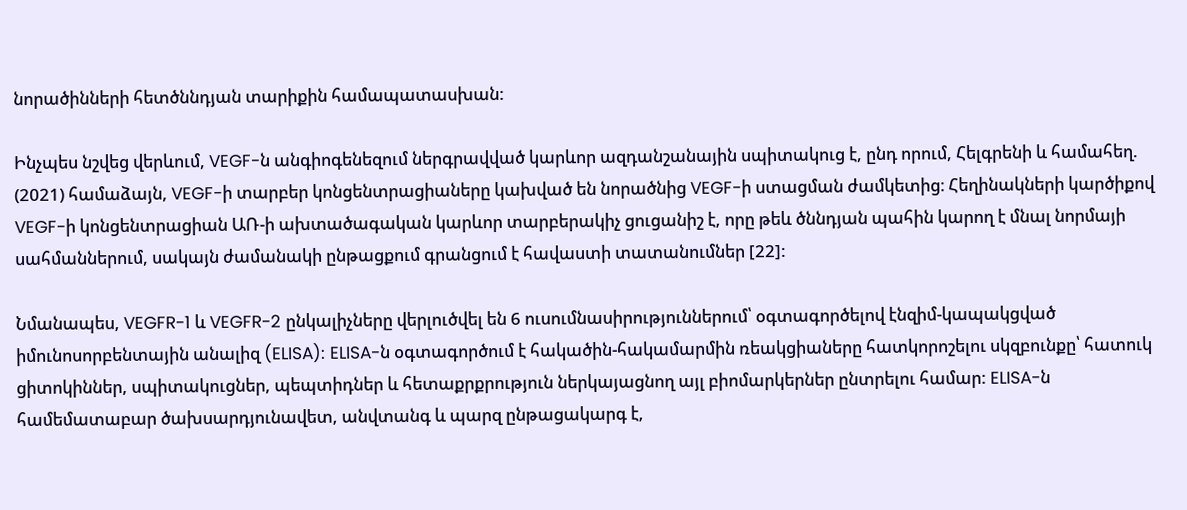նորածինների հետծննդյան տարիքին համապատասխան:

Ինչպես նշվեց վերևում, VEGF-ն անգիոգենեզում ներգրավված կարևոր ազդանշանային սպիտակուց է, ընդ որում, Հելգրենի և համահեղ. (2021) համաձայն, VEGF-ի տարբեր կոնցենտրացիաները կախված են նորածնից VEGF-ի ստացման ժամկետից։ Հեղինակների կարծիքով VEGF-ի կոնցենտրացիան ԱՌ-ի ախտածագական կարևոր տարբերակիչ ցուցանիշ է, որը թեև ծննդյան պահին կարող է մնալ նորմայի սահմաններում, սակայն ժամանակի ընթացքում գրանցում է հավաստի տատանումներ [22]:

Նմանապես, VEGFR-1 և VEGFR-2 ընկալիչները վերլուծվել են 6 ուսումնասիրություններում՝ օգտագործելով էնզիմ-կապակցված իմունոսորբենտային անալիզ (ELISA): ELISA-ն օգտագործում է հակածին-հակամարմին ռեակցիաները հատկորոշելու սկզբունքը՝ հատուկ ցիտոկիններ, սպիտակուցներ, պեպտիդներ և հետաքրքրություն ներկայացնող այլ բիոմարկերներ ընտրելու համար: ELISA-ն համեմատաբար ծախսարդյունավետ, անվտանգ և պարզ ընթացակարգ է,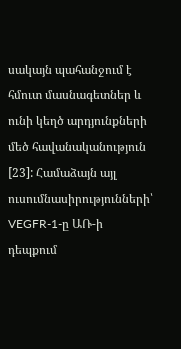սակայն պահանջում է հմուտ մասնագետներ և ունի կեղծ արդյունքների մեծ հավանականություն [23]: Համաձայն այլ ուսումնասիրությունների՝ VEGFR-1-ը ԱՌ-ի դեպքում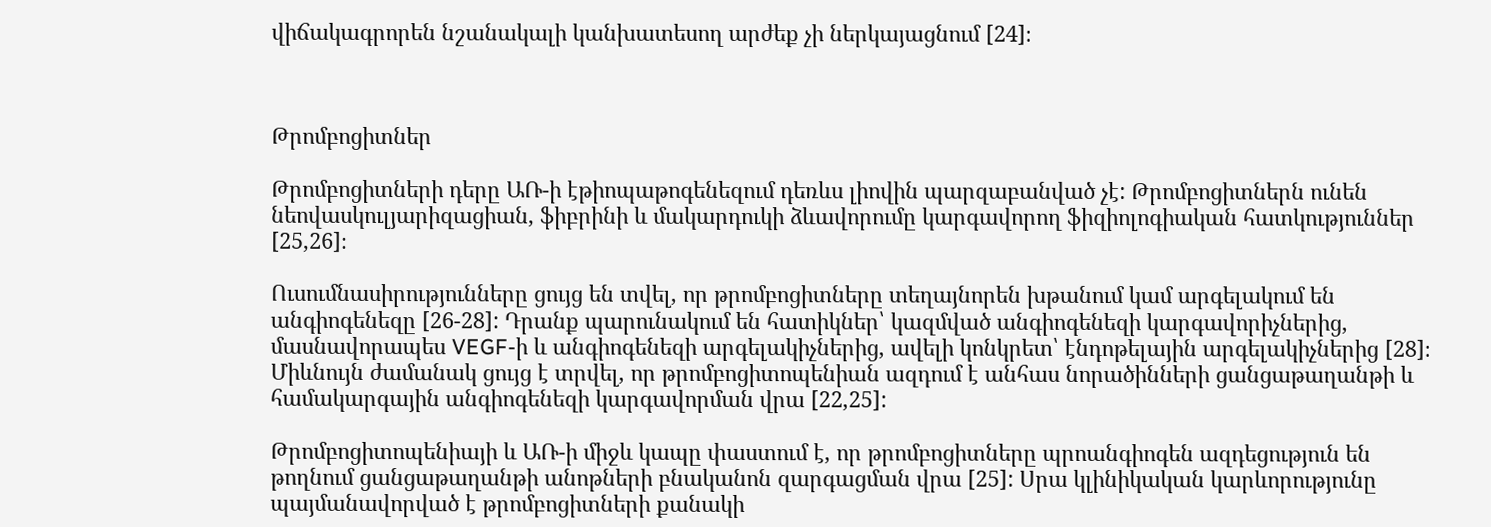վիճակագրորեն նշանակալի կանխատեսող արժեք չի ներկայացնում [24]։



Թրոմբոցիտներ

Թրոմբոցիտների դերը ԱՌ-ի էթիոպաթոգենեզում դեռևս լիովին պարզաբանված չէ: Թրոմբոցիտներն ունեն նեովասկուլյարիզացիան, ֆիբրինի և մակարդուկի ձևավորումը կարգավորող ֆիզիոլոգիական հատկություններ [25,26]։

Ուսումնասիրությունները ցույց են տվել, որ թրոմբոցիտները տեղայնորեն խթանում կամ արգելակում են անգիոգենեզը [26-28]: Դրանք պարունակում են հատիկներ՝ կազմված անգիոգենեզի կարգավորիչներից, մասնավորապես VEGF-ի և անգիոգենեզի արգելակիչներից, ավելի կոնկրետ՝ էնդոթելային արգելակիչներից [28]։ Միևնույն ժամանակ ցույց է տրվել, որ թրոմբոցիտոպենիան ազդում է անհաս նորածինների ցանցաթաղանթի և համակարգային անգիոգենեզի կարգավորման վրա [22,25]:

Թրոմբոցիտոպենիայի և ԱՌ-ի միջև կապը փաստում է, որ թրոմբոցիտները պրոանգիոգեն ազդեցություն են թողնում ցանցաթաղանթի անոթների բնականոն զարգացման վրա [25]: Սրա կլինիկական կարևորությունը պայմանավորված է թրոմբոցիտների քանակի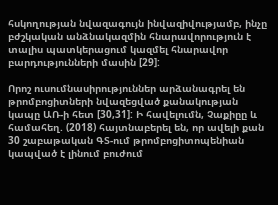հսկողության նվազագույն ինվազիվությամբ, ինչը բժշկական անձնակազմին հնարավորություն է տալիս պատկերացում կազմել հնարավոր բարդությունների մասին [29]:

Որոշ ուսումնասիրություններ արձանագրել են թրոմբոցիտների նվազեցված քանակության կապը ԱՌ-ի հետ [30,31]: Ի հավելումն, Չաքիըը և համահեղ. (2018) հայտնաբերել են, որ ավելի քան 30 շաբաթական ԳՏ-ում թրոմբոցիտոպենիան կապված է լինում բուժում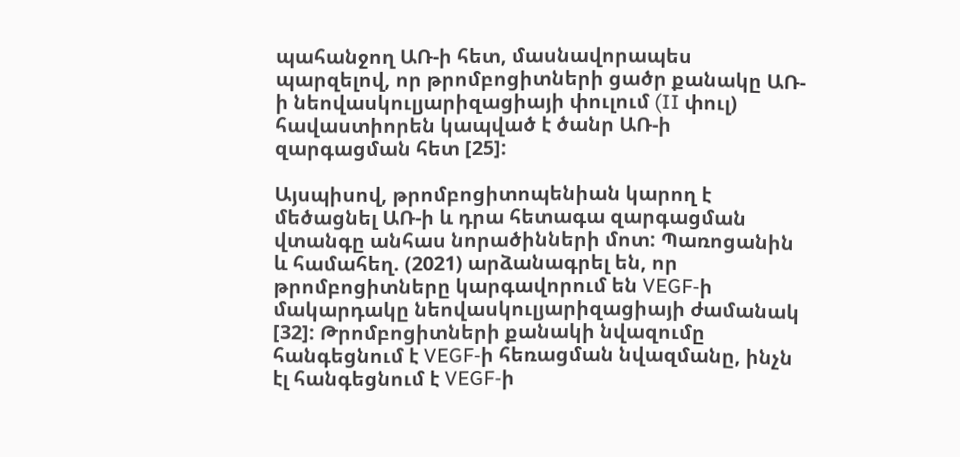պահանջող ԱՌ-ի հետ, մասնավորապես պարզելով, որ թրոմբոցիտների ցածր քանակը ԱՌ-ի նեովասկուլյարիզացիայի փուլում (II փուլ) հավաստիորեն կապված է ծանր ԱՌ-ի զարգացման հետ [25]:

Այսպիսով, թրոմբոցիտոպենիան կարող է մեծացնել ԱՌ-ի և դրա հետագա զարգացման վտանգը անհաս նորածինների մոտ: Պառոցանին և համահեղ. (2021) արձանագրել են, որ թրոմբոցիտները կարգավորում են VEGF-ի մակարդակը նեովասկուլյարիզացիայի ժամանակ [32]: Թրոմբոցիտների քանակի նվազումը հանգեցնում է VEGF-ի հեռացման նվազմանը, ինչն էլ հանգեցնում է VEGF-ի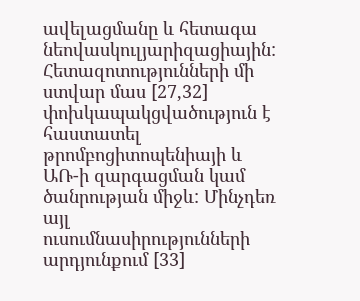ավելացմանը և հետագա նեովասկուլյարիզացիային: Հետազոտությունների մի ստվար մաս [27,32] փոխկապակցվածություն է հաստատել թրոմբոցիտոպենիայի և ԱՌ-ի զարգացման կամ ծանրության միջև: Մինչդեռ այլ ուսումնասիրությունների արդյունքում [33]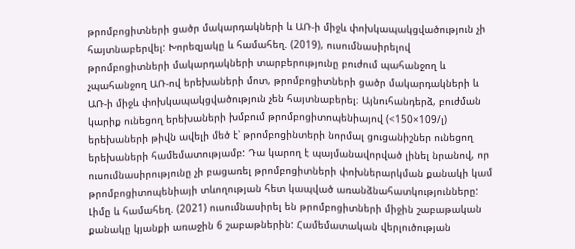թրոմբոցիտների ցածր մակարդակների և ԱՌ-ի միջև փոխկապակցվածություն չի հայտնաբերվել: Խորեզյակը և համահեղ. (2019), ուսումնասիրելով թրոմբոցիտների մակարդակների տարբերությունը բուժում պահանջող և չպահանջող ԱՌ-ով երեխաների մոտ, թրոմբոցիտների ցածր մակարդակների և ԱՌ-ի միջև փոխկապակցվածություն չեն հայտնաբերել։ Այնուհանդերձ, բուժման կարիք ունեցող երեխաների խմբում թրոմբոցիտոպենիայով (<150×109/լ) երեխաների թիվն ավելի մեծ է՝ թրոմբոցինտերի նորմալ ցուցանիշներ ունեցող երեխաների համեմատությամբ: Դա կարող է պայմանավորված լինել նրանով, որ ուսումնասիրությունը չի բացառել թրոմբոցիտների փոխներարկման քանակի կամ թրոմբոցիտոպենիայի տևողության հետ կապված առանձնահատկությունները: Լիմը և համահեղ. (2021) ուսումնասիրել են թրոմբոցիտների միջին շաբաթական քանակը կյանքի առաջին 6 շաբաթներին: Համեմատական վերլուծության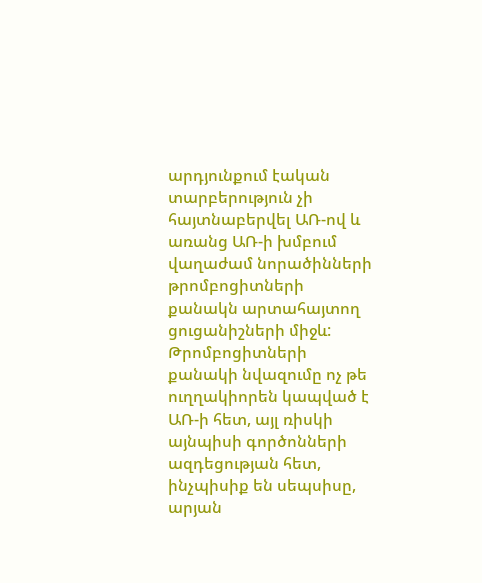արդյունքում էական տարբերություն չի հայտնաբերվել ԱՌ-ով և առանց ԱՌ-ի խմբում վաղաժամ նորածինների թրոմբոցիտների քանակն արտահայտող ցուցանիշների միջև: Թրոմբոցիտների քանակի նվազումը ոչ թե ուղղակիորեն կապված է ԱՌ-ի հետ, այլ ռիսկի այնպիսի գործոնների ազդեցության հետ, ինչպիսիք են սեպսիսը, արյան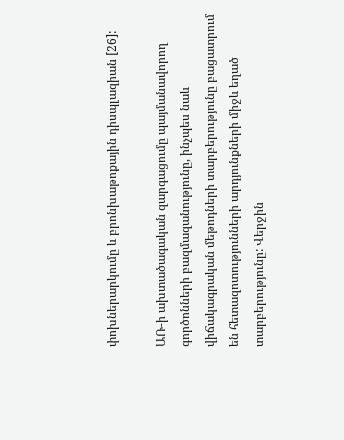փոխներարկումը և բրոնխաթոքային դիսպլազիան [26]:

ԱՌ-ի ախտածագական զարգացումը պայմանավորող գործոնների բազմազանությունը, ինչպես նաև վիճակագրական մեթոդների տարբերությունը բացատրում են հետազոտությունների արդյունքների միջև եղած տարբերությունը: Վերջին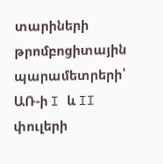տարիների թրոմբոցիտային պարամետրերի՝ ԱՌ-ի I և II փուլերի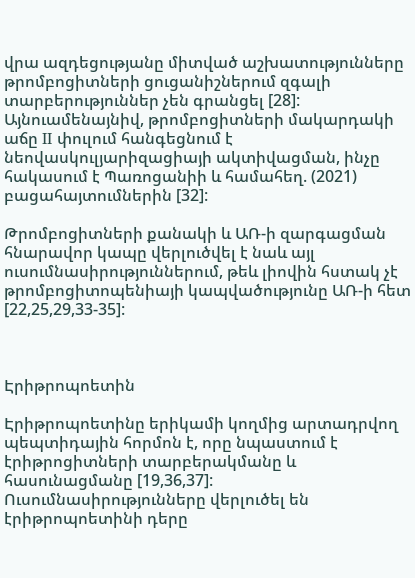վրա ազդեցությանը միտված աշխատությունները թրոմբոցիտների ցուցանիշներում զգալի տարբերություններ չեն գրանցել [28]: Այնուամենայնիվ, թրոմբոցիտների մակարդակի աճը II փուլում հանգեցնում է նեովասկուլյարիզացիայի ակտիվացման, ինչը հակասում է Պառոցանիի և համահեղ. (2021) բացահայտումներին [32]:

Թրոմբոցիտների քանակի և ԱՌ-ի զարգացման հնարավոր կապը վերլուծվել է նաև այլ ուսումնասիրություններում, թեև լիովին հստակ չէ թրոմբոցիտոպենիայի կապվածությունը ԱՌ-ի հետ [22,25,29,33-35]:



Էրիթրոպոետին

Էրիթրոպոետինը երիկամի կողմից արտադրվող պեպտիդային հորմոն է, որը նպաստում է էրիթրոցիտների տարբերակմանը և հասունացմանը [19,36,37]: Ուսումնասիրությունները վերլուծել են էրիթրոպոետինի դերը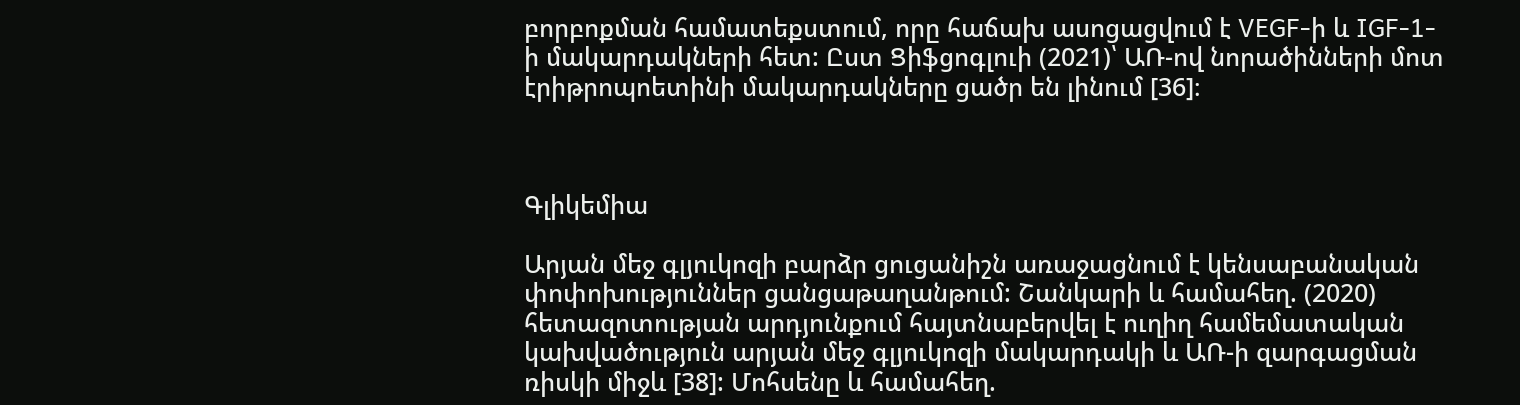բորբոքման համատեքստում, որը հաճախ ասոցացվում է VEGF-ի և IGF-1-ի մակարդակների հետ: Ըստ Ցիֆցոգլուի (2021)՝ ԱՌ-ով նորածինների մոտ էրիթրոպոետինի մակարդակները ցածր են լինում [36]։



Գլիկեմիա

Արյան մեջ գլյուկոզի բարձր ցուցանիշն առաջացնում է կենսաբանական փոփոխություններ ցանցաթաղանթում: Շանկարի և համահեղ. (2020) հետազոտության արդյունքում հայտնաբերվել է ուղիղ համեմատական կախվածություն արյան մեջ գլյուկոզի մակարդակի և ԱՌ-ի զարգացման ռիսկի միջև [38]: Մոհսենը և համահեղ.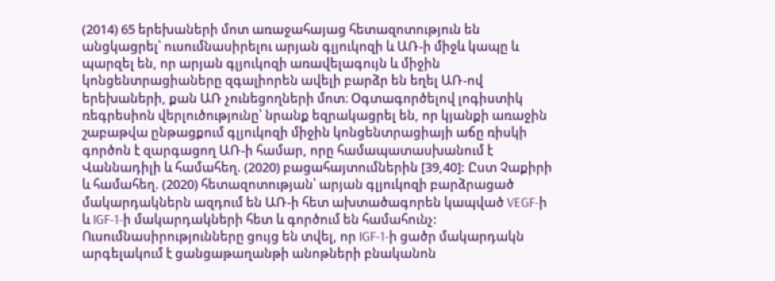(2014) 65 երեխաների մոտ առաջահայաց հետազոտություն են անցկացրել՝ ուսումնասիրելու արյան գլյուկոզի և ԱՌ-ի միջև կապը և պարզել են, որ արյան գլյուկոզի առավելագույն և միջին կոնցենտրացիաները զգալիորեն ավելի բարձր են եղել ԱՌ-ով երեխաների, քան ԱՌ չունեցողների մոտ։ Օգտագործելով լոգիստիկ ռեգրեսիոն վերլուծությունը՝ նրանք եզրակացրել են, որ կյանքի առաջին շաբաթվա ընթացքում գլյուկոզի միջին կոնցենտրացիայի աճը ռիսկի գործոն է զարգացող ԱՌ-ի համար, որը համապատասխանում է Վաննադիլի և համահեղ. (2020) բացահայտումներին [39,40]: Ըստ Չաքիրի և համահեղ. (2020) հետազոտության՝ արյան գլյուկոզի բարձրացած մակարդակներն ազդում են ԱՌ-ի հետ ախտածագորեն կապված VEGF-ի և IGF-1-ի մակարդակների հետ և գործում են համահունչ: Ուսումնասիրությունները ցույց են տվել, որ IGF-1-ի ցածր մակարդակն արգելակում է ցանցաթաղանթի անոթների բնականոն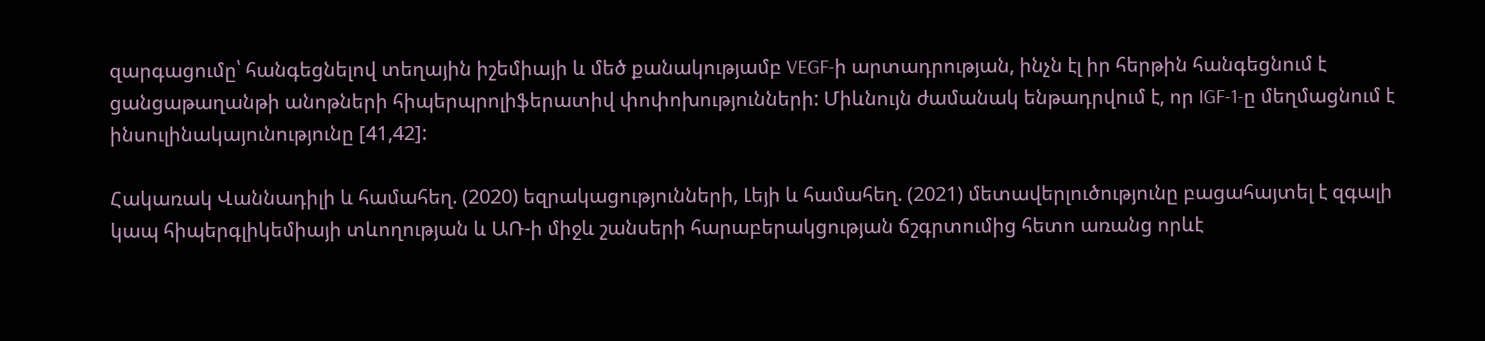զարգացումը՝ հանգեցնելով տեղային իշեմիայի և մեծ քանակությամբ VEGF-ի արտադրության, ինչն էլ իր հերթին հանգեցնում է ցանցաթաղանթի անոթների հիպերպրոլիֆերատիվ փոփոխությունների: Միևնույն ժամանակ ենթադրվում է, որ IGF-1-ը մեղմացնում է ինսուլինակայունությունը [41,42]:

Հակառակ Վաննադիլի և համահեղ. (2020) եզրակացությունների, Լեյի և համահեղ. (2021) մետավերլուծությունը բացահայտել է զգալի կապ հիպերգլիկեմիայի տևողության և ԱՌ-ի միջև շանսերի հարաբերակցության ճշգրտումից հետո առանց որևէ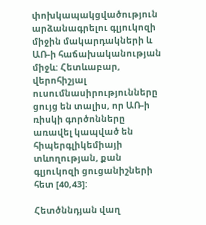փոխկապակցվածություն արձանագրելու գլյուկոզի միջին մակարդակների և ԱՌ-ի հաճախականության միջև: Հետևաբար, վերոհիշյալ ուսումնասիրությունները ցույց են տալիս, որ ԱՌ-ի ռիսկի գործոնները առավել կապված են հիպերգլիկեմիայի տևողության, քան գլյուկոզի ցուցանիշների հետ [40,43]:

Հետծննդյան վաղ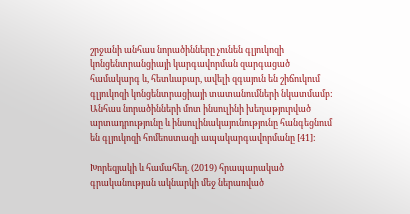շրջանի անհաս նորածինները չունեն գլյուկոզի կոնցենտրանցիայի կարգավորման զարգացած համակարգ և, հետևաբար, ավելի զգայուն են շիճուկում գլյուկոզի կոնցենտրացիայի տատանումների նկատմամբ: Անհաս նորածինների մոտ ինսուլինի խեղաթյուրված արտադրությունը և ինսուլինակայունությունը հանգեցնում են գլյուկոզի հոմեոստազի ապակարգավորմանը [41]:

Խորեզյակի և համահեղ. (2019) հրապարակած գրականության ակնարկի մեջ ներառված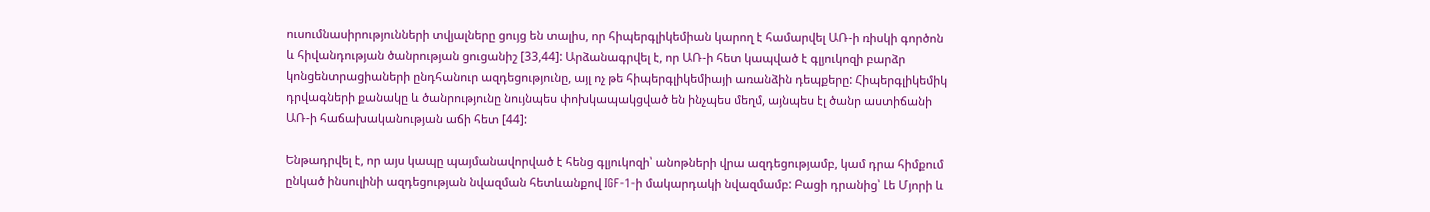ուսումնասիրությունների տվյալները ցույց են տալիս, որ հիպերգլիկեմիան կարող է համարվել ԱՌ-ի ռիսկի գործոն և հիվանդության ծանրության ցուցանիշ [33,44]: Արձանագրվել է, որ ԱՌ-ի հետ կապված է գլյուկոզի բարձր կոնցենտրացիաների ընդհանուր ազդեցությունը, այլ ոչ թե հիպերգլիկեմիայի առանձին դեպքերը: Հիպերգլիկեմիկ դրվագների քանակը և ծանրությունը նույնպես փոխկապակցված են ինչպես մեղմ, այնպես էլ ծանր աստիճանի ԱՌ-ի հաճախականության աճի հետ [44]:

Ենթադրվել է, որ այս կապը պայմանավորված է հենց գլյուկոզի՝ անոթների վրա ազդեցությամբ, կամ դրա հիմքում ընկած ինսուլինի ազդեցության նվազման հետևանքով IGF-1-ի մակարդակի նվազմամբ: Բացի դրանից՝ Լե Մյորի և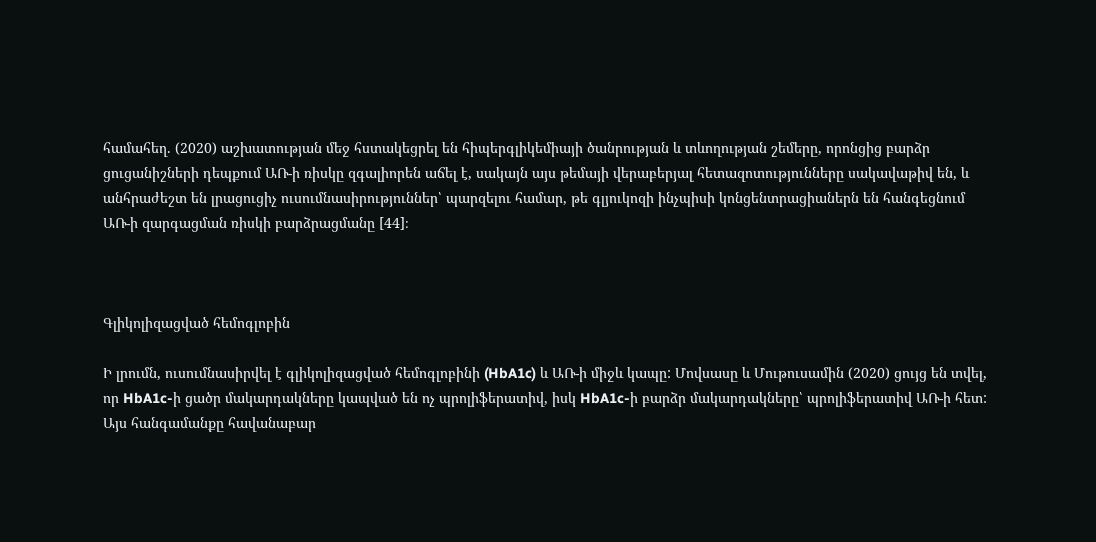համահեղ. (2020) աշխատության մեջ հստակեցրել են հիպերգլիկեմիայի ծանրության և տևողության շեմերը, որոնցից բարձր ցուցանիշների դեպքում ԱՌ-ի ռիսկը զգալիորեն աճել է, սակայն այս թեմայի վերաբերյալ հետազոտությունները սակավաթիվ են, և անհրաժեշտ են լրացուցիչ ուսումնասիրություններ՝ պարզելու համար, թե գլյուկոզի ինչպիսի կոնցենտրացիաներն են հանգեցնում ԱՌ-ի զարգացման ռիսկի բարձրացմանը [44]։



Գլիկոլիզացված հեմոգլոբին

Ի լրումն, ուսումնասիրվել է գլիկոլիզացված հեմոգլոբինի (HbA1c) և ԱՌ-ի միջև կապը: Մովսասը և Մութուսամին (2020) ցույց են տվել, որ HbA1c-ի ցածր մակարդակները կապված են ոչ պրոլիֆերատիվ, իսկ HbA1c-ի բարձր մակարդակները՝ պրոլիֆերատիվ ԱՌ-ի հետ: Այս հանգամանքը հավանաբար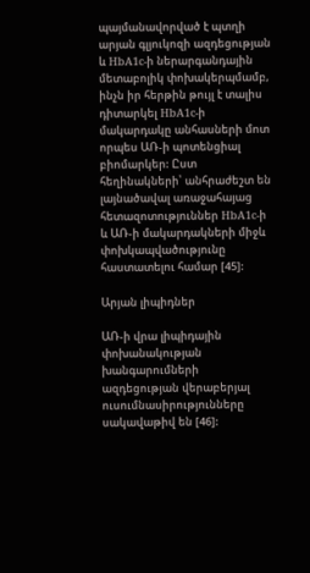պայմանավորված է պտղի արյան գլյուկոզի ազդեցության և HbA1c-ի ներարգանդային մետաբոլիկ փոխակերպմամբ, ինչն իր հերթին թույլ է տալիս դիտարկել HbA1c-ի մակարդակը անհասների մոտ որպես ԱՌ-ի պոտենցիալ բիոմարկեր: Ըստ հեղինակների՝ անհրաժեշտ են լայնածավալ առաջահայաց հետազոտություններ HbA1c-ի և ԱՌ-ի մակարդակների միջև փոխկապվածությունը հաստատելու համար [45]:

Արյան լիպիդներ

ԱՌ-ի վրա լիպիդային փոխանակության խանգարումների ազդեցության վերաբերյալ ուսումնասիրությունները սակավաթիվ են [46]: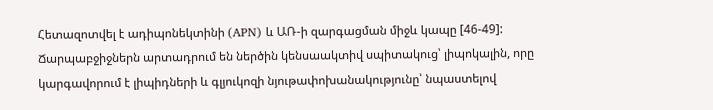Հետազոտվել է ադիպոնեկտինի (APN) և ԱՌ-ի զարգացման միջև կապը [46-49]: Ճարպաբջիջներն արտադրում են ներծին կենսաակտիվ սպիտակուց՝ լիպոկալին, որը կարգավորում է լիպիդների և գլյուկոզի նյութափոխանակությունը՝ նպաստելով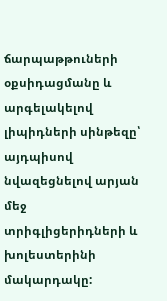ճարպաթթուների օքսիդացմանը և արգելակելով լիպիդների սինթեզը՝ այդպիսով նվազեցնելով արյան մեջ տրիգլիցերիդների և խոլեստերինի մակարդակը: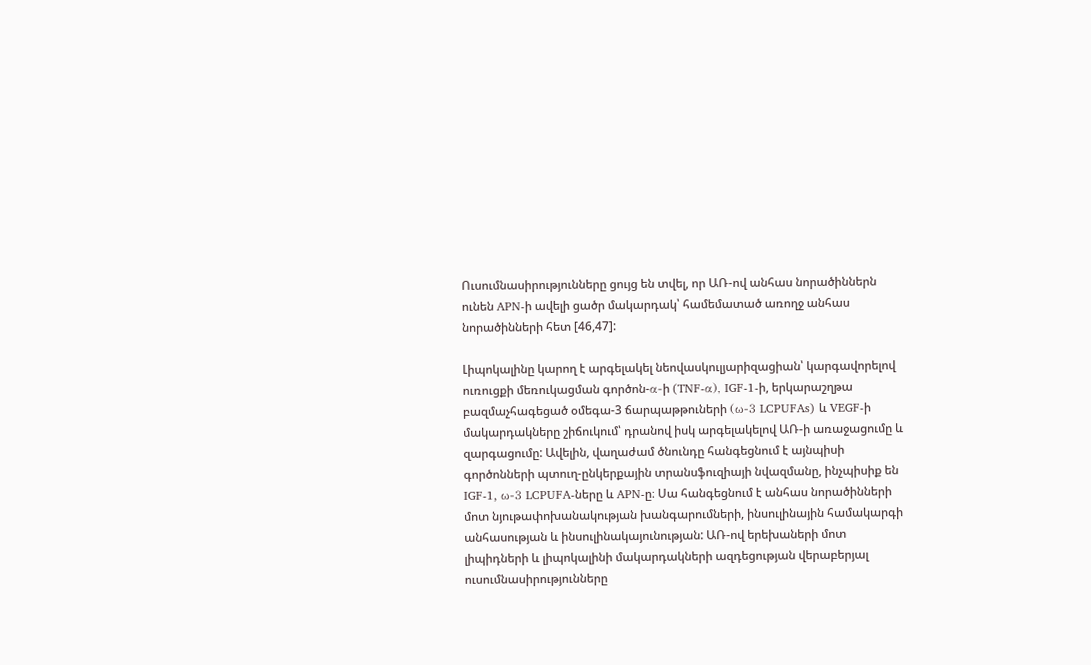Ուսումնասիրությունները ցույց են տվել, որ ԱՌ-ով անհաս նորածիններն ունեն APN-ի ավելի ցածր մակարդակ՝ համեմատած առողջ անհաս նորածինների հետ [46,47]:

Լիպոկալինը կարող է արգելակել նեովասկուլյարիզացիան՝ կարգավորելով ուռուցքի մեռուկացման գործոն-α-ի (TNF-α), IGF-1-ի, երկարաշղթա բազմաչհագեցած օմեգա-3 ճարպաթթուների (ω-3 LCPUFAs) և VEGF-ի մակարդակները շիճուկում՝ դրանով իսկ արգելակելով ԱՌ-ի առաջացումը և զարգացումը: Ավելին, վաղաժամ ծնունդը հանգեցնում է այնպիսի գործոնների պտուղ-ընկերքային տրանսֆուզիայի նվազմանը, ինչպիսիք են IGF-1, ω-3 LCPUFA-ները և APN-ը։ Սա հանգեցնում է անհաս նորածինների մոտ նյութափոխանակության խանգարումների, ինսուլինային համակարգի անհասության և ինսուլինակայունության: ԱՌ-ով երեխաների մոտ լիպիդների և լիպոկալինի մակարդակների ազդեցության վերաբերյալ ուսումնասիրությունները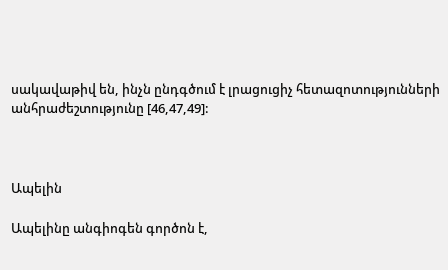սակավաթիվ են, ինչն ընդգծում է լրացուցիչ հետազոտությունների անհրաժեշտությունը [46,47,49]:



Ապելին

Ապելինը անգիոգեն գործոն է,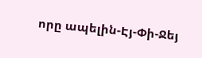որը ապելին-Էյ-Փի-Ջեյ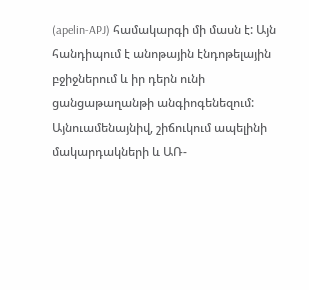(apelin-APJ) համակարգի մի մասն է: Այն հանդիպում է անոթային էնդոթելային բջիջներում և իր դերն ունի ցանցաթաղանթի անգիոգենեզում: Այնուամենայնիվ, շիճուկում ապելինի մակարդակների և ԱՌ-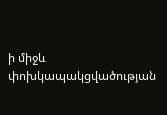ի միջև փոխկապակցվածության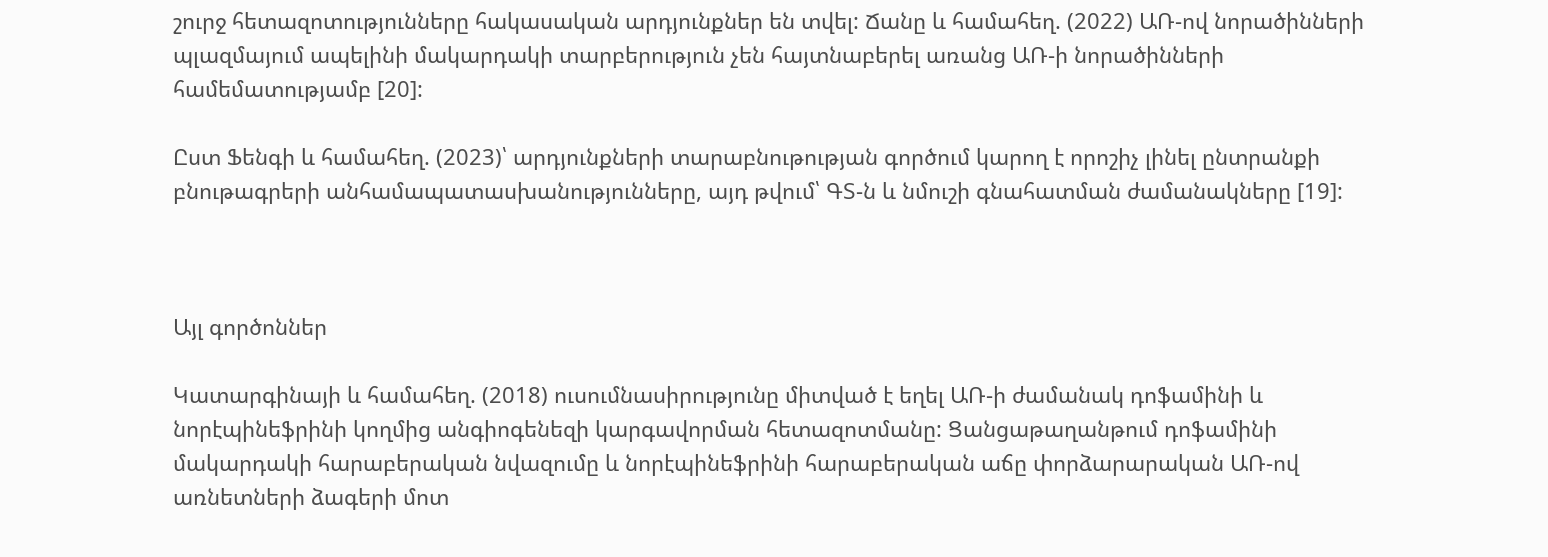շուրջ հետազոտությունները հակասական արդյունքներ են տվել: Ճանը և համահեղ. (2022) ԱՌ-ով նորածինների պլազմայում ապելինի մակարդակի տարբերություն չեն հայտնաբերել առանց ԱՌ-ի նորածինների համեմատությամբ [20]:

Ըստ Ֆենգի և համահեղ. (2023)՝ արդյունքների տարաբնութության գործում կարող է որոշիչ լինել ընտրանքի բնութագրերի անհամապատասխանությունները, այդ թվում՝ ԳՏ-ն և նմուշի գնահատման ժամանակները [19]:



Այլ գործոններ

Կատարգինայի և համահեղ. (2018) ուսումնասիրությունը միտված է եղել ԱՌ-ի ժամանակ դոֆամինի և նորէպինեֆրինի կողմից անգիոգենեզի կարգավորման հետազոտմանը: Ցանցաթաղանթում դոֆամինի մակարդակի հարաբերական նվազումը և նորէպինեֆրինի հարաբերական աճը փորձարարական ԱՌ-ով առնետների ձագերի մոտ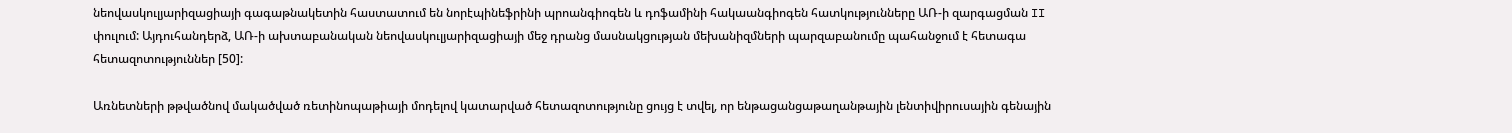նեովասկուլյարիզացիայի գագաթնակետին հաստատում են նորէպինեֆրինի պրոանգիոգեն և դոֆամինի հակաանգիոգեն հատկությունները ԱՌ-ի զարգացման II փուլում: Այդուհանդերձ, ԱՌ-ի ախտաբանական նեովասկուլյարիզացիայի մեջ դրանց մասնակցության մեխանիզմների պարզաբանումը պահանջում է հետագա հետազոտություններ [50]:

Առնետների թթվածնով մակածված ռետինոպաթիայի մոդելով կատարված հետազոտությունը ցույց է տվել, որ ենթացանցաթաղանթային լենտիվիրուսային գենային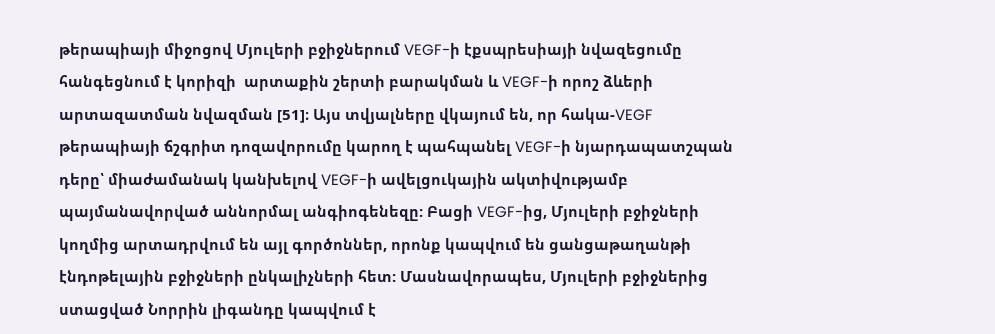թերապիայի միջոցով Մյուլերի բջիջներում VEGF-ի էքսպրեսիայի նվազեցումը հանգեցնում է կորիզի  արտաքին շերտի բարակման և VEGF-ի որոշ ձևերի արտազատման նվազման [51]։ Այս տվյալները վկայում են, որ հակա-VEGF թերապիայի ճշգրիտ դոզավորումը կարող է պահպանել VEGF-ի նյարդապատշպան դերը՝ միաժամանակ կանխելով VEGF-ի ավելցուկային ակտիվությամբ պայմանավորված աննորմալ անգիոգենեզը: Բացի VEGF-ից, Մյուլերի բջիջների կողմից արտադրվում են այլ գործոններ, որոնք կապվում են ցանցաթաղանթի էնդոթելային բջիջների ընկալիչների հետ: Մասնավորապես, Մյուլերի բջիջներից ստացված Նորրին լիգանդը կապվում է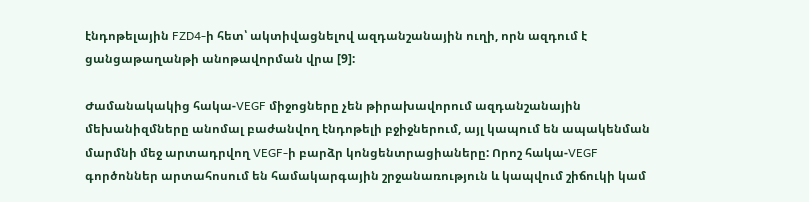էնդոթելային FZD4-ի հետ՝ ակտիվացնելով ազդանշանային ուղի, որն ազդում է ցանցաթաղանթի անոթավորման վրա [9]:

Ժամանակակից հակա-VEGF միջոցները չեն թիրախավորում ազդանշանային մեխանիզմները անոմալ բաժանվող էնդոթելի բջիջներում, այլ կապում են ապակենման մարմնի մեջ արտադրվող VEGF-ի բարձր կոնցենտրացիաները: Որոշ հակա-VEGF գործոններ արտահոսում են համակարգային շրջանառություն և կապվում շիճուկի կամ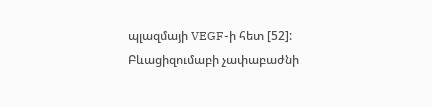պլազմայի VEGF-ի հետ [52]: Բևացիզումաբի չափաբաժնի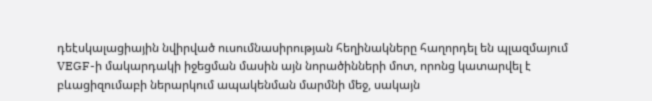դեէսկալացիային նվիրված ուսումնասիրության հեղինակները հաղորդել են պլազմայում VEGF-ի մակարդակի իջեցման մասին այն նորածինների մոտ, որոնց կատարվել է բևացիզումաբի ներարկում ապակենման մարմնի մեջ, սակայն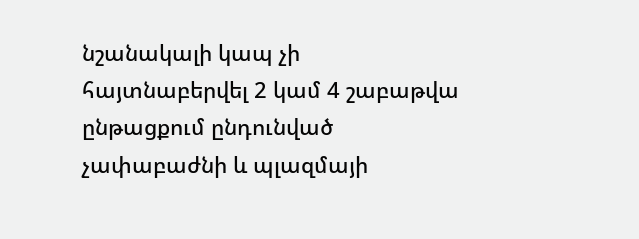նշանակալի կապ չի հայտնաբերվել 2 կամ 4 շաբաթվա ընթացքում ընդունված չափաբաժնի և պլազմայի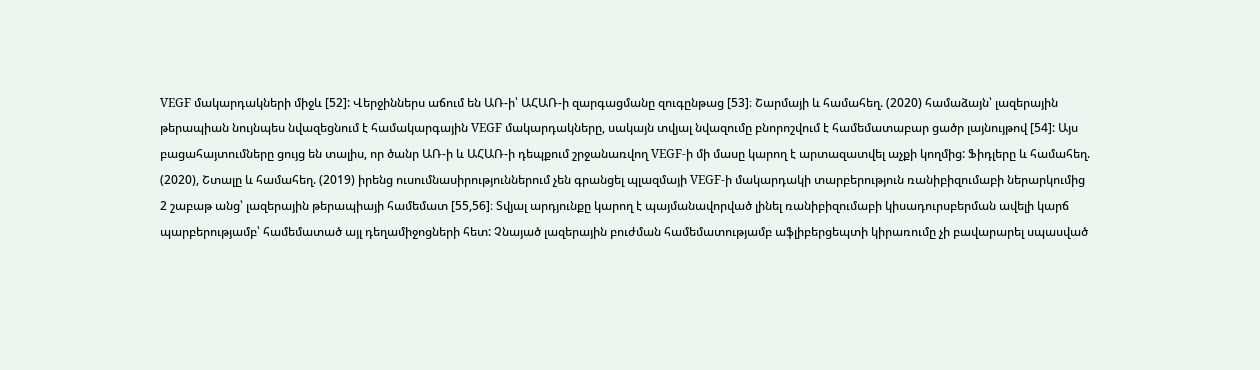VEGF մակարդակների միջև [52]: Վերջիններս աճում են ԱՌ-ի՝ ԱՀԱՌ-ի զարգացմանը զուգընթաց [53]։ Շարմայի և համահեղ. (2020) համաձայն՝ լազերային թերապիան նույնպես նվազեցնում է համակարգային VEGF մակարդակները, սակայն տվյալ նվազումը բնորոշվում է համեմատաբար ցածր լայնույթով [54]: Այս բացահայտումները ցույց են տալիս, որ ծանր ԱՌ-ի և ԱՀԱՌ-ի դեպքում շրջանառվող VEGF-ի մի մասը կարող է արտազատվել աչքի կողմից: Ֆիդլերը և համահեղ. (2020), Շտալը և համահեղ. (2019) իրենց ուսումնասիրություններում չեն գրանցել պլազմայի VEGF-ի մակարդակի տարբերություն ռանիբիզումաբի ներարկումից 2 շաբաթ անց՝ լազերային թերապիայի համեմատ [55,56]։ Տվյալ արդյունքը կարող է պայմանավորված լինել ռանիբիզումաբի կիսադուրսբերման ավելի կարճ պարբերությամբ՝ համեմատած այլ դեղամիջոցների հետ: Չնայած լազերային բուժման համեմատությամբ աֆլիբերցեպտի կիրառումը չի բավարարել սպասված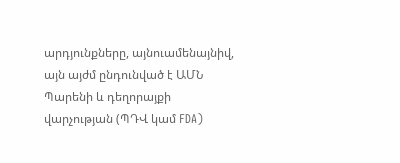արդյունքները, այնուամենայնիվ, այն այժմ ընդունված է ԱՄՆ Պարենի և դեղորայքի վարչության (ՊԴՎ կամ FDA)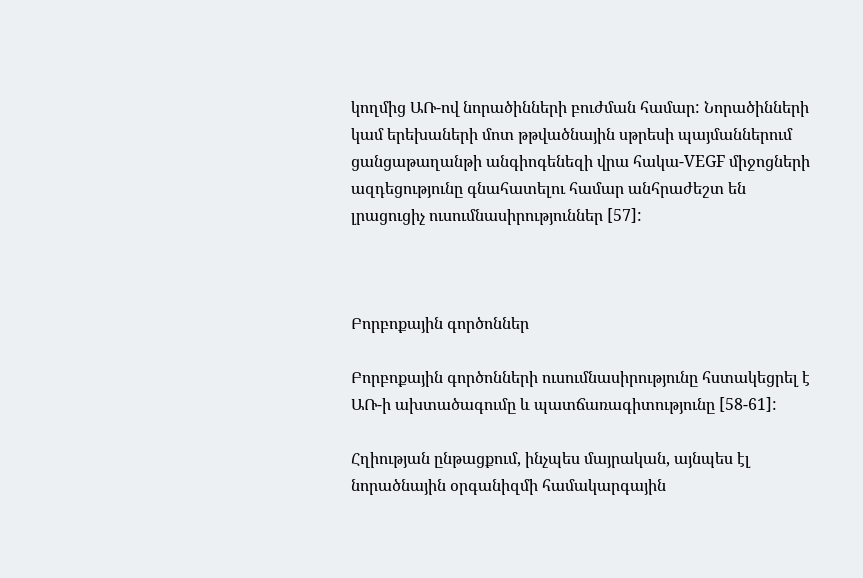կողմից ԱՌ-ով նորածինների բուժման համար: Նորածինների կամ երեխաների մոտ թթվածնային սթրեսի պայմաններում ցանցաթաղանթի անգիոգենեզի վրա հակա-VEGF միջոցների ազդեցությունը գնահատելու համար անհրաժեշտ են լրացուցիչ ուսումնասիրություններ [57]:



Բորբոքային գործոններ

Բորբոքային գործոնների ուսումնասիրությունը հստակեցրել է ԱՌ-ի ախտածագումը և պատճառագիտությունը [58-61]:

Հղիության ընթացքում, ինչպես մայրական, այնպես էլ նորածնային օրգանիզմի համակարգային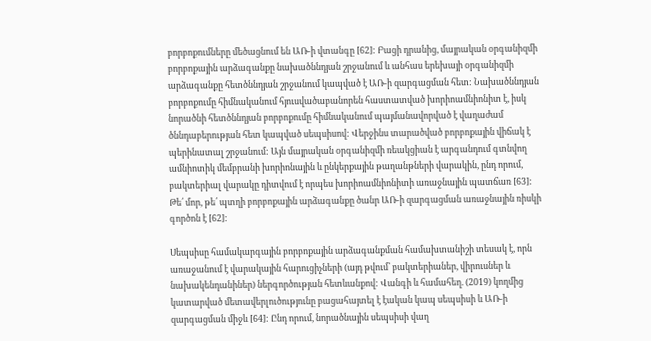բորբոքումները մեծացնում են ԱՌ-ի վտանգը [62]: Բացի դրանից, մայրական օրգանիզմի բորբոքային արձագանքը նախածննդյան շրջանում և անհաս երեխայի օրգանիզմի արձագանքը հետծննդյան շրջանում կապված է ԱՌ-ի զարգացման հետ: Նախածննդյան բորբոքումը հիմնականում հյուսվածաբանորեն հաստատված խորիոամնիոնիտ է, իսկ նորածնի հետծննդյան բորբոքումը հիմնականում պայմանավորված է վաղաժամ ծննդաբերության հետ կապված սեպսիսով: Վերջինս տարածված բորբոքային վիճակ է պերինատալ շրջանում: Այն մայրական օրգանիզմի ռեակցիան է արգանդում գտնվող ամնիոտիկ մեմբրանի խորիոնային և ընկերքային թաղանթների վարակին, ընդ որում, բակտերիալ վարակը դիտվում է որպես խորիոամնիոնիտի առաջնային պատճառ [63]: Թե՛ մոր, թե՛ պտղի բորբոքային արձագանքը ծանր ԱՌ-ի զարգացման առաջնային ռիսկի գործոն է [62]:

Սեպսիսը համակարգային բորբոքային արձագանքման համախտանիշի տեսակ է, որն առաջանում է վարակային հարուցիչների (այդ թվում՝ բակտերիաներ, վիրուսներ և նախակենդանիներ) ներգործության հետևանքով: Վանգի և համահեղ. (2019) կողմից կատարված մետավերլուծությունը բացահայտել է էական կապ սեպսիսի և ԱՌ-ի զարգացման միջև [64]: Ընդ որում, նորածնային սեպսիսի վաղ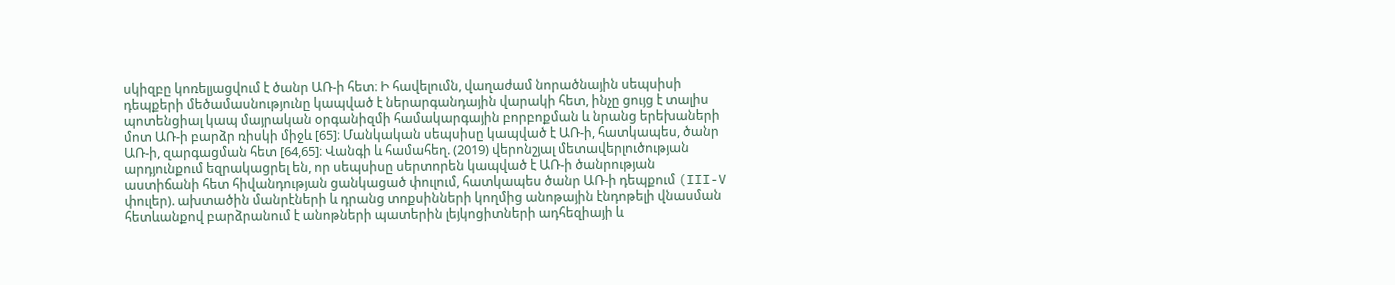սկիզբը կոռելյացվում է ծանր ԱՌ-ի հետ։ Ի հավելումն, վաղաժամ նորածնային սեպսիսի դեպքերի մեծամասնությունը կապված է ներարգանդային վարակի հետ, ինչը ցույց է տալիս պոտենցիալ կապ մայրական օրգանիզմի համակարգային բորբոքման և նրանց երեխաների մոտ ԱՌ-ի բարձր ռիսկի միջև [65]։ Մանկական սեպսիսը կապված է ԱՌ-ի, հատկապես, ծանր ԱՌ-ի, զարգացման հետ [64,65]։ Վանգի և համահեղ. (2019) վերոնշյալ մետավերլուծության արդյունքում եզրակացրել են, որ սեպսիսը սերտորեն կապված է ԱՌ-ի ծանրության աստիճանի հետ հիվանդության ցանկացած փուլում, հատկապես ծանր ԱՌ-ի դեպքում (III-V փուլեր). ախտածին մանրէների և դրանց տոքսինների կողմից անոթային էնդոթելի վնասման հետևանքով բարձրանում է անոթների պատերին լեյկոցիտների ադհեզիայի և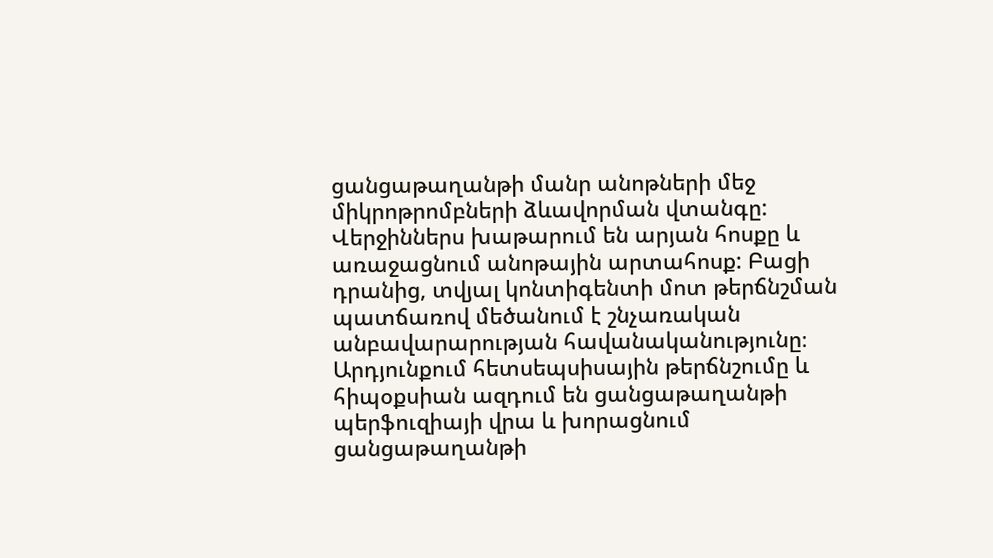ցանցաթաղանթի մանր անոթների մեջ միկրոթրոմբների ձևավորման վտանգը: Վերջիններս խաթարում են արյան հոսքը և առաջացնում անոթային արտահոսք: Բացի դրանից, տվյալ կոնտիգենտի մոտ թերճնշման պատճառով մեծանում է շնչառական անբավարարության հավանականությունը։ Արդյունքում հետսեպսիսային թերճնշումը և հիպօքսիան ազդում են ցանցաթաղանթի պերֆուզիայի վրա և խորացնում ցանցաթաղանթի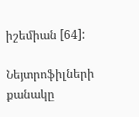իշեմիան [64]:

Նեյտրոֆիլների քանակը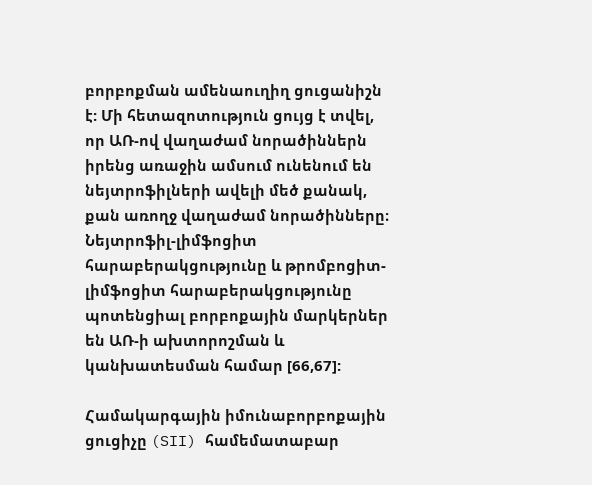բորբոքման ամենաուղիղ ցուցանիշն է: Մի հետազոտություն ցույց է տվել, որ ԱՌ-ով վաղաժամ նորածիններն իրենց առաջին ամսում ունենում են նեյտրոֆիլների ավելի մեծ քանակ, քան առողջ վաղաժամ նորածինները։ Նեյտրոֆիլ-լիմֆոցիտ հարաբերակցությունը և թրոմբոցիտ-լիմֆոցիտ հարաբերակցությունը պոտենցիալ բորբոքային մարկերներ են ԱՌ-ի ախտորոշման և կանխատեսման համար [66,67]:

Համակարգային իմունաբորբոքային ցուցիչը (SII) համեմատաբար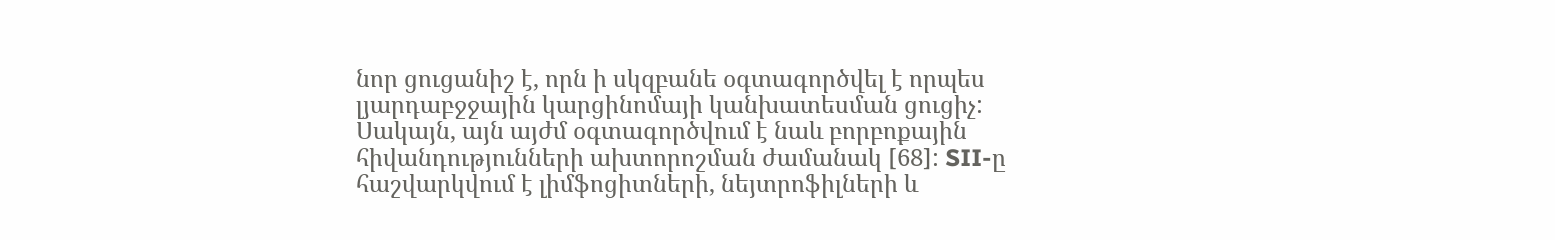նոր ցուցանիշ է, որն ի սկզբանե օգտագործվել է որպես լյարդաբջջային կարցինոմայի կանխատեսման ցուցիչ: Սակայն, այն այժմ օգտագործվում է նաև բորբոքային հիվանդությունների ախտորոշման ժամանակ [68]: SII-ը հաշվարկվում է լիմֆոցիտների, նեյտրոֆիլների և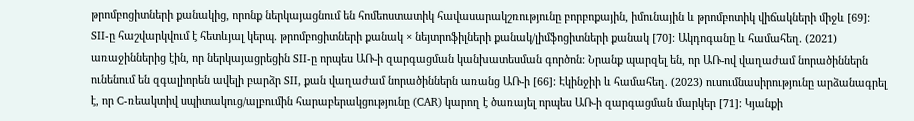թրոմբոցիտների քանակից, որոնք ներկայացնում են հոմեոստատիկ հավասարակշռությունը բորբոքային, իմունային և թրոմբոտիկ վիճակների միջև [69]։ SII-ը հաշվարկվում է հետևյալ կերպ. թրոմբոցիտների քանակ × նեյտրոֆիլների քանակ/լիմֆոցիտների քանակ [70]։ Ակդոգանը և համահեղ. (2021) առաջիններից էին, որ ներկայացրեցին SII-ը որպես ԱՌ-ի զարգացման կանխատեսման գործոն: Նրանք պարզել են, որ ԱՌ-ով վաղաժամ նորածիններն ունենում են զգալիորեն ավելի բարձր SII, քան վաղաժամ նորածիններն առանց ԱՌ-ի [66]: Էկինջիի և համահեղ. (2023) ուսումնասիրությունը արձանագրել է, որ C-ռեակտիվ սպիտակուց/ալբումին հարաբերակցությունը (CAR) կարող է ծառայել որպես ԱՌ-ի զարգացման մարկեր [71]: Կյանքի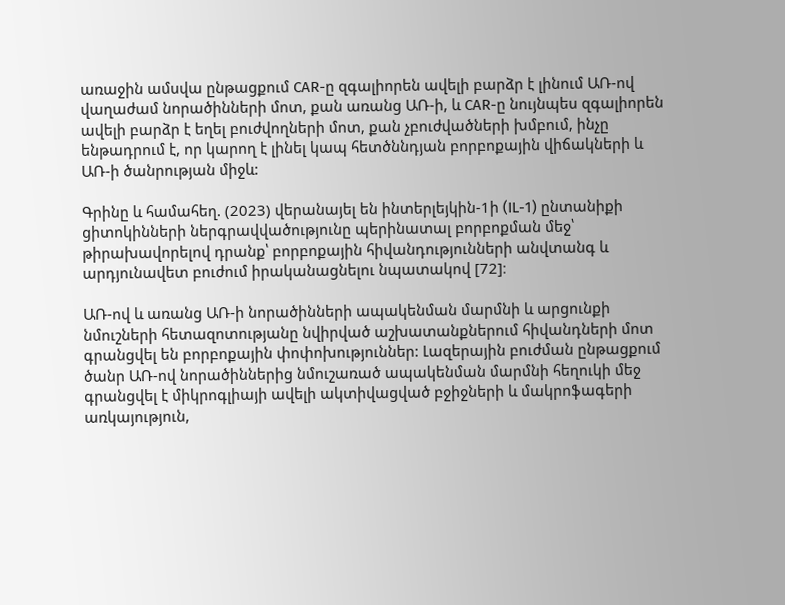առաջին ամսվա ընթացքում CAR-ը զգալիորեն ավելի բարձր է լինում ԱՌ-ով վաղաժամ նորածինների մոտ, քան առանց ԱՌ-ի, և CAR-ը նույնպես զգալիորեն ավելի բարձր է եղել բուժվողների մոտ, քան չբուժվածների խմբում, ինչը ենթադրում է, որ կարող է լինել կապ հետծննդյան բորբոքային վիճակների և ԱՌ-ի ծանրության միջև:

Գրինը և համահեղ. (2023) վերանայել են ինտերլեյկին-1ի (IL-1) ընտանիքի ցիտոկինների ներգրավվածությունը պերինատալ բորբոքման մեջ՝ թիրախավորելով դրանք՝ բորբոքային հիվանդությունների անվտանգ և արդյունավետ բուժում իրականացնելու նպատակով [72]։

ԱՌ-ով և առանց ԱՌ-ի նորածինների ապակենման մարմնի և արցունքի նմուշների հետազոտությանը նվիրված աշխատանքներում հիվանդների մոտ գրանցվել են բորբոքային փոփոխություններ: Լազերային բուժման ընթացքում ծանր ԱՌ-ով նորածիններից նմուշառած ապակենման մարմնի հեղուկի մեջ գրանցվել է միկրոգլիայի ավելի ակտիվացված բջիջների և մակրոֆագերի առկայություն,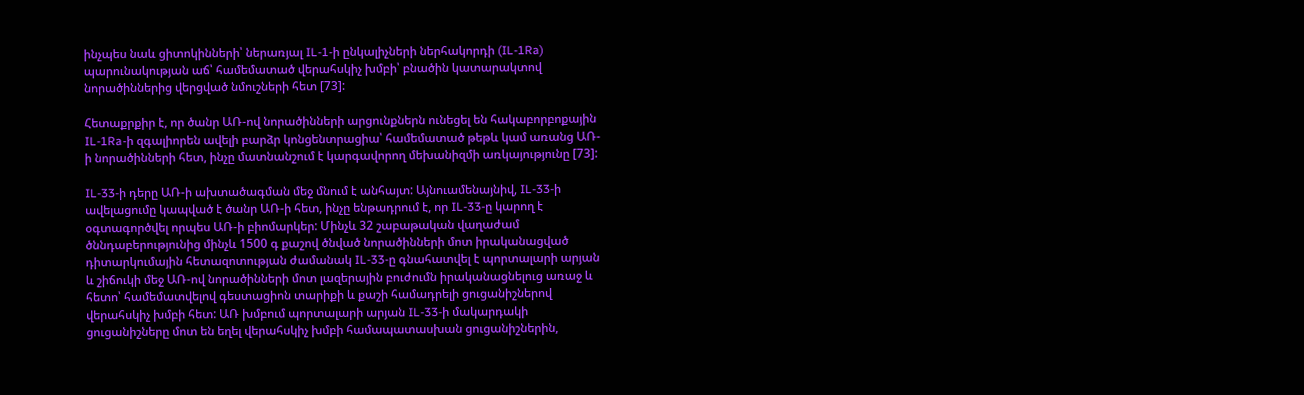ինչպես նաև ցիտոկինների՝ ներառյալ IL-1-ի ընկալիչների ներհակորդի (IL-1Ra) պարունակության աճ՝ համեմատած վերահսկիչ խմբի՝ բնածին կատարակտով նորածիններից վերցված նմուշների հետ [73]:

Հետաքրքիր է, որ ծանր ԱՌ-ով նորածինների արցունքներն ունեցել են հակաբորբոքային IL-1Ra-ի զգալիորեն ավելի բարձր կոնցենտրացիա՝ համեմատած թեթև կամ առանց ԱՌ-ի նորածինների հետ, ինչը մատնանշում է կարգավորող մեխանիզմի առկայությունը [73]:

IL-33-ի դերը ԱՌ-ի ախտածագման մեջ մնում է անհայտ: Այնուամենայնիվ, IL-33-ի ավելացումը կապված է ծանր ԱՌ-ի հետ, ինչը ենթադրում է, որ IL-33-ը կարող է օգտագործվել որպես ԱՌ-ի բիոմարկեր: Մինչև 32 շաբաթական վաղաժամ ծննդաբերությունից մինչև 1500 գ քաշով ծնված նորածինների մոտ իրականացված դիտարկումային հետազոտության ժամանակ IL-33-ը գնահատվել է պորտալարի արյան և շիճուկի մեջ ԱՌ-ով նորածինների մոտ լազերային բուժումն իրականացնելուց առաջ և հետո՝ համեմատվելով գեստացիոն տարիքի և քաշի համադրելի ցուցանիշներով վերահսկիչ խմբի հետ: ԱՌ խմբում պորտալարի արյան IL-33-ի մակարդակի ցուցանիշները մոտ են եղել վերահսկիչ խմբի համապատասխան ցուցանիշներին,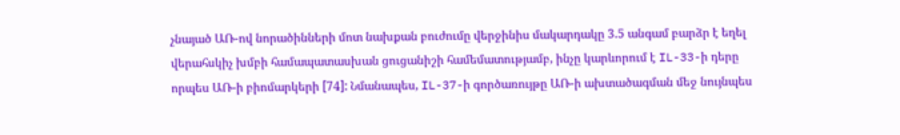չնայած ԱՌ-ով նորածինների մոտ նախքան բուժումը վերջինիս մակարդակը 3.5 անգամ բարձր է եղել վերահսկիչ խմբի համապատասխան ցուցանիշի համեմատությամբ, ինչը կարևորում է IL-33-ի դերը որպես ԱՌ-ի բիոմարկերի [74]: Նմանապես, IL-37-ի գործառույթը ԱՌ-ի ախտածագման մեջ նույնպես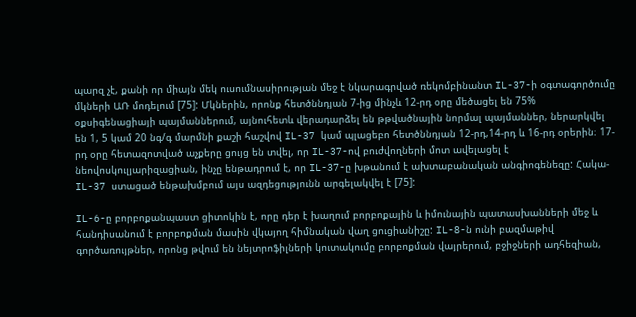պարզ չէ, քանի որ միայն մեկ ուսումնասիրության մեջ է նկարագրված ռեկոմբինանտ IL-37-ի օգտագործումը մկների ԱՌ մոդելում [75]: Մկներին, որոնք հետծննդյան 7-ից մինչև 12-րդ օրը մեծացել են 75% օքսիգենացիայի պայմաններում, այնուհետև վերադարձել են թթվածնային նորմալ պայմաններ, ներարկվել են 1, 5 կամ 20 նգ/գ մարմնի քաշի հաշվով IL-37 կամ պլացեբո հետծննդյան 12-րդ,14-րդ և 16-րդ օրերին։ 17-րդ օրը հետազոտված աչքերը ցույց են տվել, որ IL-37-ով բուժվողների մոտ ավելացել է նեովոսկուլյարիզացիան, ինչը ենթադրում է, որ IL-37-ը խթանում է ախտաբանական անգիոգենեզը: Հակա-IL-37 ստացած ենթախմբում այս ազդեցությունն արգելակվել է [75]:

IL-6-ը բորբոքանպաստ ցիտոկին է, որը դեր է խաղում բորբոքային և իմունային պատասխանների մեջ և հանդիսանում է բորբոքման մասին վկայող հիմնական վաղ ցուցիանիշը: IL-8-ն ունի բազմաթիվ գործառույթներ, որոնց թվում են նեյտրոֆիլների կուտակումը բորբոքման վայրերում, բջիջների ադհեզիան,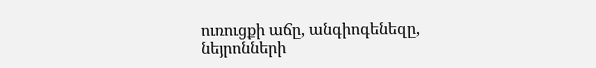ուռուցքի աճը, անգիոգենեզը, նեյրոնների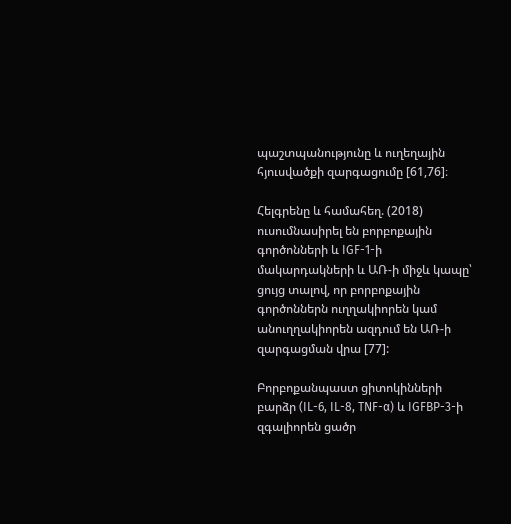պաշտպանությունը և ուղեղային հյուսվածքի զարգացումը [61,76]։

Հելգրենը և համահեղ. (2018) ուսումնասիրել են բորբոքային գործոնների և IGF-1-ի մակարդակների և ԱՌ-ի միջև կապը՝ ցույց տալով, որ բորբոքային գործոններն ուղղակիորեն կամ անուղղակիորեն ազդում են ԱՌ-ի զարգացման վրա [77]:

Բորբոքանպաստ ցիտոկինների բարձր (IL-6, IL-8, TNF-α) և IGFBP-3-ի զգալիորեն ցածր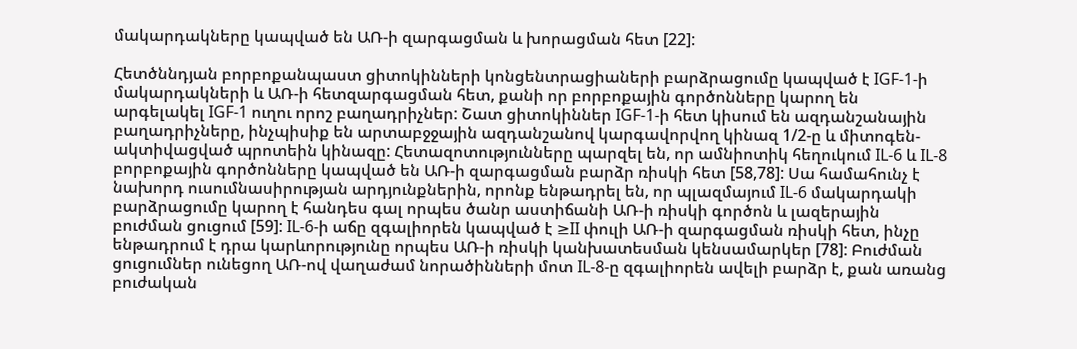մակարդակները կապված են ԱՌ-ի զարգացման և խորացման հետ [22]:

Հետծննդյան բորբոքանպաստ ցիտոկինների կոնցենտրացիաների բարձրացումը կապված է IGF-1-ի մակարդակների և ԱՌ-ի հետզարգացման հետ, քանի որ բորբոքային գործոնները կարող են արգելակել IGF-1 ուղու որոշ բաղադրիչներ: Շատ ցիտոկիններ IGF-1-ի հետ կիսում են ազդանշանային բաղադրիչները, ինչպիսիք են արտաբջջային ազդանշանով կարգավորվող կինազ 1/2-ը և միտոգեն-ակտիվացված պրոտեին կինազը: Հետազոտությունները պարզել են, որ ամնիոտիկ հեղուկում IL-6 և IL-8 բորբոքային գործոնները կապված են ԱՌ-ի զարգացման բարձր ռիսկի հետ [58,78]: Սա համահունչ է նախորդ ուսումնասիրության արդյունքներին, որոնք ենթադրել են, որ պլազմայում IL-6 մակարդակի բարձրացումը կարող է հանդես գալ որպես ծանր աստիճանի ԱՌ-ի ռիսկի գործոն և լազերային բուժման ցուցում [59]: IL-6-ի աճը զգալիորեն կապված է ≥II փուլի ԱՌ-ի զարգացման ռիսկի հետ, ինչը ենթադրում է դրա կարևորությունը որպես ԱՌ-ի ռիսկի կանխատեսման կենսամարկեր [78]: Բուժման ցուցումներ ունեցող ԱՌ-ով վաղաժամ նորածինների մոտ IL-8-ը զգալիորեն ավելի բարձր է, քան առանց բուժական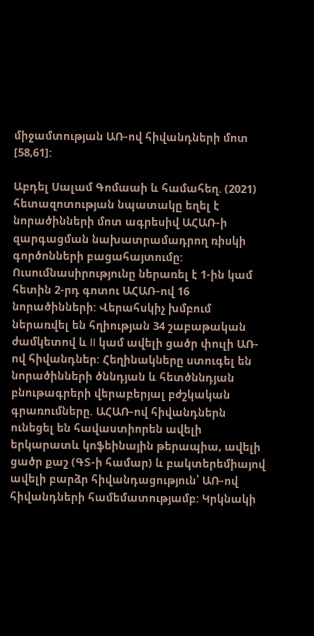միջամտության ԱՌ-ով հիվանդների մոտ [58,61]:

Աբդել Սալամ Գոմաաի և համահեղ. (2021) հետազոտության նպատակը եղել է նորածինների մոտ ագրեսիվ ԱՀԱՌ-ի զարգացման նախատրամադրող ռիսկի գործոնների բացահայտումը: Ուսումնասիրությունը ներառել է 1-ին կամ հետին 2-րդ գոտու ԱՀԱՌ-ով 16 նորածինների: Վերահսկիչ խմբում ներառվել են հղիության 34 շաբաթական ժամկետով և II կամ ավելի ցածր փուլի ԱՌ-ով հիվանդներ: Հեղինակները ստուգել են նորածինների ծննդյան և հետծննդյան բնութագրերի վերաբերյալ բժշկական գրառումները. ԱՀԱՌ-ով հիվանդներն ունեցել են հավաստիորեն ավելի երկարատև կոֆեինային թերապիա, ավելի ցածր քաշ (ԳՏ-ի համար) և բակտերեմիայով ավելի բարձր հիվանդացություն՝ ԱՌ-ով հիվանդների համեմատությամբ: Կրկնակի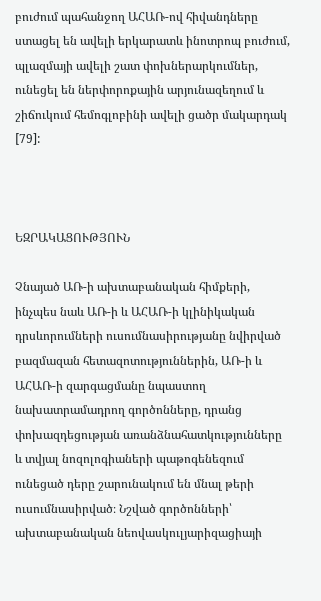բուժում պահանջող ԱՀԱՌ-ով հիվանդները ստացել են ավելի երկարատև ինոտրոպ բուժում, պլազմայի ավելի շատ փոխներարկումներ, ունեցել են ներփորոքային արյունազեղում և շիճուկում հեմոգլոբինի ավելի ցածր մակարդակ [79]:



ԵԶՐԱԿԱՑՈՒԹՅՈՒՆ

Չնայած ԱՌ-ի ախտաբանական հիմքերի, ինչպես նաև ԱՌ-ի և ԱՀԱՌ-ի կլինիկական դրսևորումների ուսումնասիրությանը նվիրված բազմազան հետազոտություններին, ԱՌ-ի և ԱՀԱՌ-ի զարգացմանը նպաստող նախատրամադրող գործոնները, դրանց փոխազդեցության առանձնահատկությունները և տվյալ նոզոլոգիաների պաթոգենեզում ունեցած դերը շարունակում են մնալ թերի ուսումնասիրված։ Նշված գործոնների՝ ախտաբանական նեովասկուլյարիզացիայի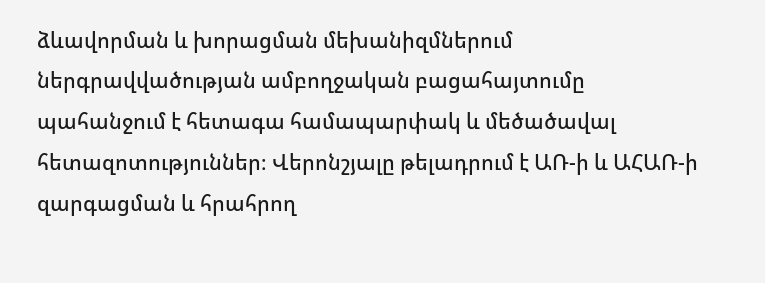ձևավորման և խորացման մեխանիզմներում ներգրավվածության ամբողջական բացահայտումը պահանջում է հետագա համապարփակ և մեծածավալ հետազոտություններ։ Վերոնշյալը թելադրում է ԱՌ-ի և ԱՀԱՌ-ի զարգացման և հրահրող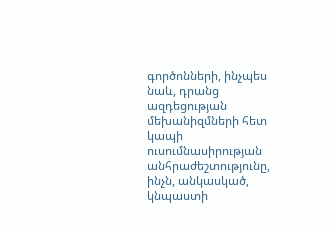գործոնների, ինչպես նաև, դրանց ազդեցության մեխանիզմների հետ կապի ուսումնասիրության անհրաժեշտությունը, ինչն, անկասկած, կնպաստի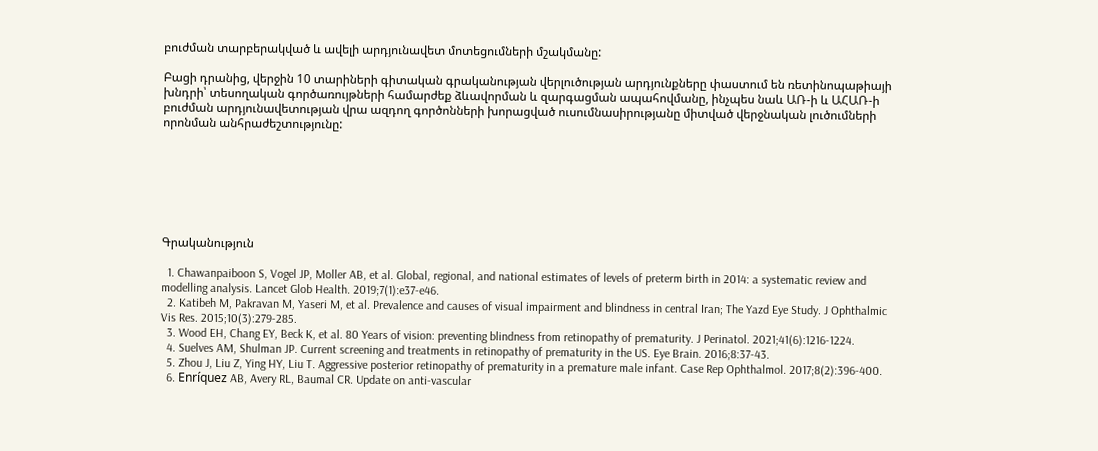բուժման տարբերակված և ավելի արդյունավետ մոտեցումների մշակմանը:

Բացի դրանից, վերջին 10 տարիների գիտական գրականության վերլուծության արդյունքները փաստում են ռետինոպաթիայի խնդրի՝ տեսողական գործառույթների համարժեք ձևավորման և զարգացման ապահովմանը, ինչպես նաև ԱՌ-ի և ԱՀԱՌ-ի բուժման արդյունավետության վրա ազդող գործոնների խորացված ուսումնասիրությանը միտված վերջնական լուծումների որոնման անհրաժեշտությունը:







Գրականություն

  1. Chawanpaiboon S, Vogel JP, Moller AB, et al. Global, regional, and national estimates of levels of preterm birth in 2014: a systematic review and modelling analysis. Lancet Glob Health. 2019;7(1):e37-e46.
  2. Katibeh M, Pakravan M, Yaseri M, et al. Prevalence and causes of visual impairment and blindness in central Iran; The Yazd Eye Study. J Ophthalmic Vis Res. 2015;10(3):279-285.
  3. Wood EH, Chang EY, Beck K, et al. 80 Years of vision: preventing blindness from retinopathy of prematurity. J Perinatol. 2021;41(6):1216-1224.
  4. Suelves AM, Shulman JP. Current screening and treatments in retinopathy of prematurity in the US. Eye Brain. 2016;8:37-43.
  5. Zhou J, Liu Z, Ying HY, Liu T. Aggressive posterior retinopathy of prematurity in a premature male infant. Case Rep Ophthalmol. 2017;8(2):396-400.
  6. Enríquez AB, Avery RL, Baumal CR. Update on anti-vascular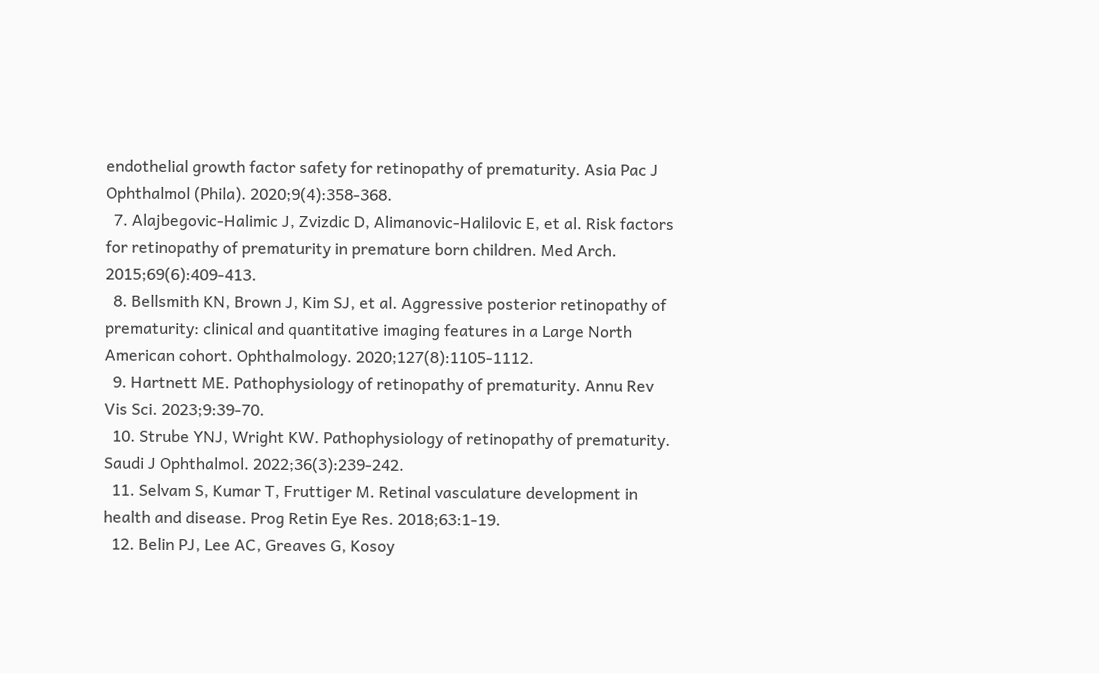endothelial growth factor safety for retinopathy of prematurity. Asia Pac J Ophthalmol (Phila). 2020;9(4):358-368.
  7. Alajbegovic-Halimic J, Zvizdic D, Alimanovic-Halilovic E, et al. Risk factors for retinopathy of prematurity in premature born children. Med Arch. 2015;69(6):409-413.
  8. Bellsmith KN, Brown J, Kim SJ, et al. Aggressive posterior retinopathy of prematurity: clinical and quantitative imaging features in a Large North American cohort. Ophthalmology. 2020;127(8):1105-1112.
  9. Hartnett ME. Pathophysiology of retinopathy of prematurity. Annu Rev Vis Sci. 2023;9:39-70.
  10. Strube YNJ, Wright KW. Pathophysiology of retinopathy of prematurity. Saudi J Ophthalmol. 2022;36(3):239-242.
  11. Selvam S, Kumar T, Fruttiger M. Retinal vasculature development in health and disease. Prog Retin Eye Res. 2018;63:1-19.
  12. Belin PJ, Lee AC, Greaves G, Kosoy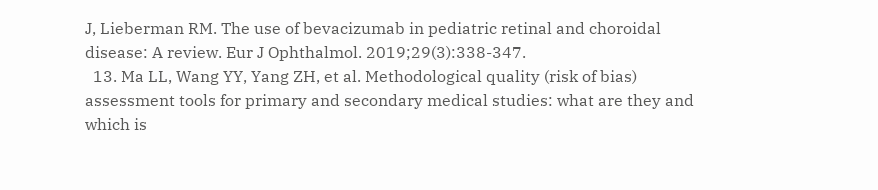J, Lieberman RM. The use of bevacizumab in pediatric retinal and choroidal disease: A review. Eur J Ophthalmol. 2019;29(3):338-347.
  13. Ma LL, Wang YY, Yang ZH, et al. Methodological quality (risk of bias) assessment tools for primary and secondary medical studies: what are they and which is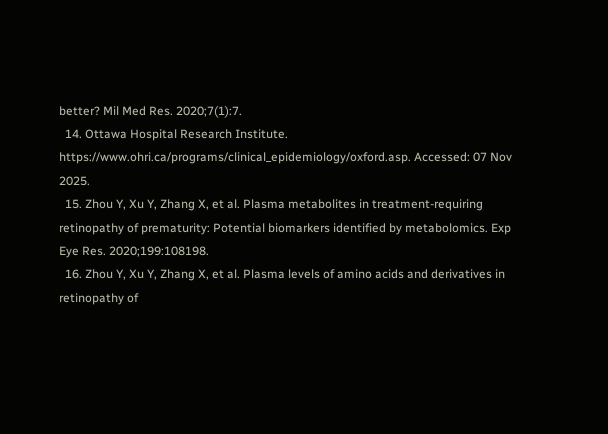better? Mil Med Res. 2020;7(1):7.
  14. Ottawa Hospital Research Institute. https://www.ohri.ca/programs/clinical_epidemiology/oxford.asp. Accessed: 07 Nov 2025.
  15. Zhou Y, Xu Y, Zhang X, et al. Plasma metabolites in treatment-requiring retinopathy of prematurity: Potential biomarkers identified by metabolomics. Exp Eye Res. 2020;199:108198.
  16. Zhou Y, Xu Y, Zhang X, et al. Plasma levels of amino acids and derivatives in retinopathy of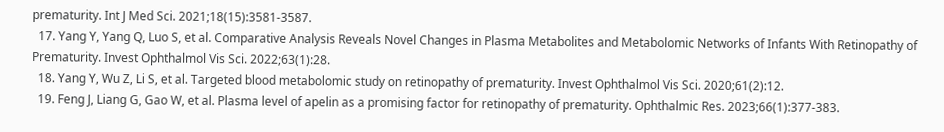prematurity. Int J Med Sci. 2021;18(15):3581-3587.
  17. Yang Y, Yang Q, Luo S, et al. Comparative Analysis Reveals Novel Changes in Plasma Metabolites and Metabolomic Networks of Infants With Retinopathy of Prematurity. Invest Ophthalmol Vis Sci. 2022;63(1):28.
  18. Yang Y, Wu Z, Li S, et al. Targeted blood metabolomic study on retinopathy of prematurity. Invest Ophthalmol Vis Sci. 2020;61(2):12.
  19. Feng J, Liang G, Gao W, et al. Plasma level of apelin as a promising factor for retinopathy of prematurity. Ophthalmic Res. 2023;66(1):377-383.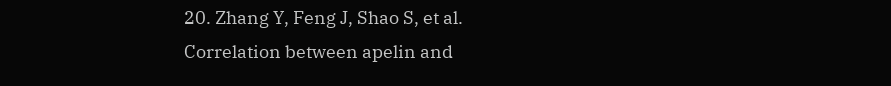20. Zhang Y, Feng J, Shao S, et al. Correlation between apelin and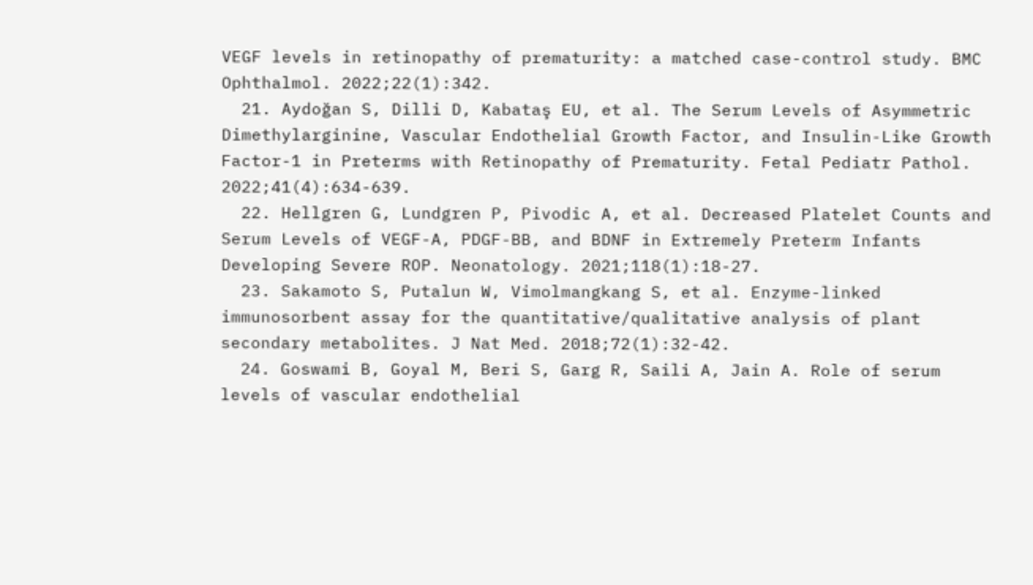VEGF levels in retinopathy of prematurity: a matched case-control study. BMC Ophthalmol. 2022;22(1):342.
  21. Aydoğan S, Dilli D, Kabataş EU, et al. The Serum Levels of Asymmetric Dimethylarginine, Vascular Endothelial Growth Factor, and Insulin-Like Growth Factor-1 in Preterms with Retinopathy of Prematurity. Fetal Pediatr Pathol. 2022;41(4):634-639.
  22. Hellgren G, Lundgren P, Pivodic A, et al. Decreased Platelet Counts and Serum Levels of VEGF-A, PDGF-BB, and BDNF in Extremely Preterm Infants Developing Severe ROP. Neonatology. 2021;118(1):18-27.
  23. Sakamoto S, Putalun W, Vimolmangkang S, et al. Enzyme-linked immunosorbent assay for the quantitative/qualitative analysis of plant secondary metabolites. J Nat Med. 2018;72(1):32-42.
  24. Goswami B, Goyal M, Beri S, Garg R, Saili A, Jain A. Role of serum levels of vascular endothelial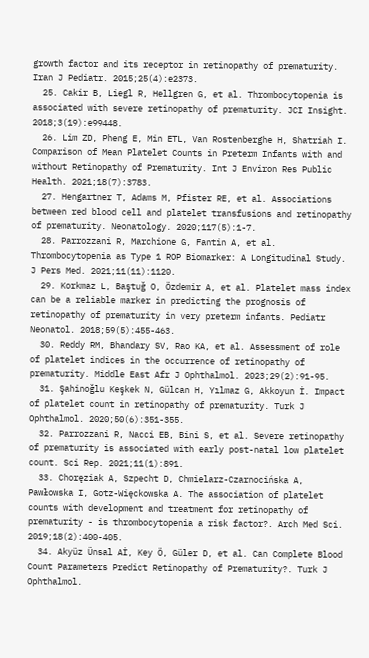growth factor and its receptor in retinopathy of prematurity. Iran J Pediatr. 2015;25(4):e2373.
  25. Cakir B, Liegl R, Hellgren G, et al. Thrombocytopenia is associated with severe retinopathy of prematurity. JCI Insight. 2018;3(19):e99448.
  26. Lim ZD, Pheng E, Min ETL, Van Rostenberghe H, Shatriah I. Comparison of Mean Platelet Counts in Preterm Infants with and without Retinopathy of Prematurity. Int J Environ Res Public Health. 2021;18(7):3783.
  27. Hengartner T, Adams M, Pfister RE, et al. Associations between red blood cell and platelet transfusions and retinopathy of prematurity. Neonatology. 2020;117(5):1-7.
  28. Parrozzani R, Marchione G, Fantin A, et al. Thrombocytopenia as Type 1 ROP Biomarker: A Longitudinal Study. J Pers Med. 2021;11(11):1120.
  29. Korkmaz L, Baştuğ O, Özdemir A, et al. Platelet mass index can be a reliable marker in predicting the prognosis of retinopathy of prematurity in very preterm infants. Pediatr Neonatol. 2018;59(5):455-463.
  30. Reddy RM, Bhandary SV, Rao KA, et al. Assessment of role of platelet indices in the occurrence of retinopathy of prematurity. Middle East Afr J Ophthalmol. 2023;29(2):91-95.
  31. Şahinoğlu Keşkek N, Gülcan H, Yılmaz G, Akkoyun İ. Impact of platelet count in retinopathy of prematurity. Turk J Ophthalmol. 2020;50(6):351-355.
  32. Parrozzani R, Nacci EB, Bini S, et al. Severe retinopathy of prematurity is associated with early post-natal low platelet count. Sci Rep. 2021;11(1):891.
  33. Choręziak A, Szpecht D, Chmielarz-Czarnocińska A, Pawłowska I, Gotz-Więckowska A. The association of platelet counts with development and treatment for retinopathy of prematurity - is thrombocytopenia a risk factor?. Arch Med Sci. 2019;18(2):400-405.
  34. Akyüz Ünsal Aİ, Key Ö, Güler D, et al. Can Complete Blood Count Parameters Predict Retinopathy of Prematurity?. Turk J Ophthalmol.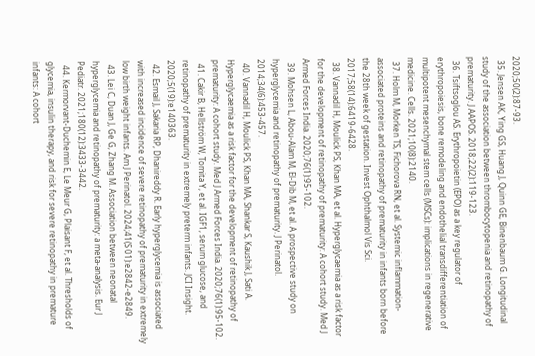2020;50(2):87-93.
  35. Jensen AK, Ying GS, Huang J, Quinn GE, Binenbaum G. Longitudinal study of the association between thrombocytopenia and retinopathy of prematurity. J AAPOS. 2018;22(2):119-123.
  36. Tsiftsoglou AS. Erythropoietin (EPO) as a key regulator of erythropoiesis, bone remodeling and endothelial transdifferentiation of multipotent mesenchymal stem cells (MSCs): implications in regenerative medicine. Cells. 2021;10(8):2140.
  37. Holm M, Morken TS, Fichorova RN, et al. Systemic inflammation-associated proteins and retinopathy of prematurity in infants born before the 28th week of gestation. Invest Ophthalmol Vis Sci. 2017;58(14):6419-6428.
  38. Vannadil H, Moulick PS, Khan MA, et al. Hyperglycaemia as a risk factor for the development of retinopathy of prematurity: A cohort study. Med J Armed Forces India. 2020;76(1):95-102.
  39. Mohsen L, Abou-Alam M, El-Dib M, et al. A prospective study on hyperglycemia and retinopathy of prematurity. J Perinatol. 2014;34(6):453-457.
  40. Vannadil H, Moulick PS, Khan MA, Shankar S, Kaushik J, Sati A. Hyperglycaemia as a risk factor for the development of retinopathy of prematurity: A cohort study. Med J Armed Forces India. 2020;76(1):95-102.
  41. Cakir B, Hellström W, Tomita Y, et al. IGF1, serum glucose, and retinopathy of prematurity in extremely preterm infants. JCI Insight. 2020;5(19):e140363.
  42. Esmail J, Sakaria RP, Dhanireddy R. Early hyperglycemia is associated with increased incidence of severe retinopathy of prematurity in extremely low birth weight infants. Am J Perinatol. 2024;41(S 01):e2842-e2849.
  43. Lei C, Duan J, Ge G, Zhang M. Association between neonatal hyperglycemia and retinopathy of prematurity: a meta-analysis. Eur J Pediatr. 2021;180(12):3433-3442.
  44. Kermorvant-Duchemin E, Le Meur G, Plaisant F, et al. Thresholds of glycemia, insulin therapy, and risk for severe retinopathy in premature infants: A cohort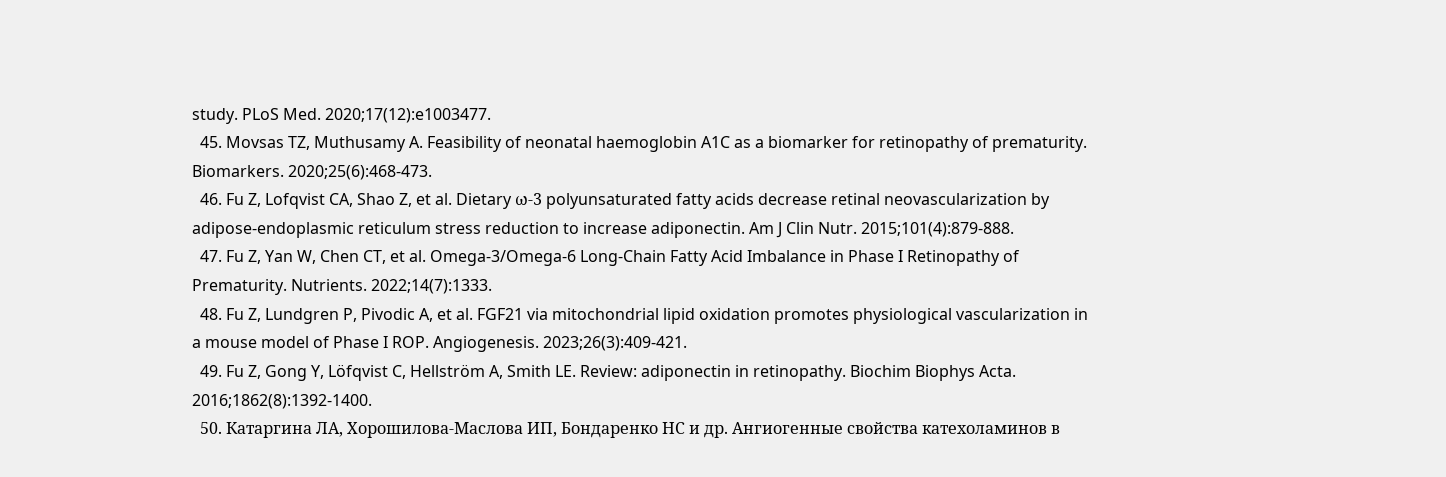study. PLoS Med. 2020;17(12):e1003477.
  45. Movsas TZ, Muthusamy A. Feasibility of neonatal haemoglobin A1C as a biomarker for retinopathy of prematurity. Biomarkers. 2020;25(6):468-473.
  46. Fu Z, Lofqvist CA, Shao Z, et al. Dietary ω-3 polyunsaturated fatty acids decrease retinal neovascularization by adipose-endoplasmic reticulum stress reduction to increase adiponectin. Am J Clin Nutr. 2015;101(4):879-888.
  47. Fu Z, Yan W, Chen CT, et al. Omega-3/Omega-6 Long-Chain Fatty Acid Imbalance in Phase I Retinopathy of Prematurity. Nutrients. 2022;14(7):1333.
  48. Fu Z, Lundgren P, Pivodic A, et al. FGF21 via mitochondrial lipid oxidation promotes physiological vascularization in a mouse model of Phase I ROP. Angiogenesis. 2023;26(3):409-421.
  49. Fu Z, Gong Y, Löfqvist C, Hellström A, Smith LE. Review: adiponectin in retinopathy. Biochim Biophys Acta. 2016;1862(8):1392-1400.
  50. Катаргина ЛА, Хорошилова-Маслова ИП, Бондаренко НС и др. Ангиогенные свойства катехоламинов в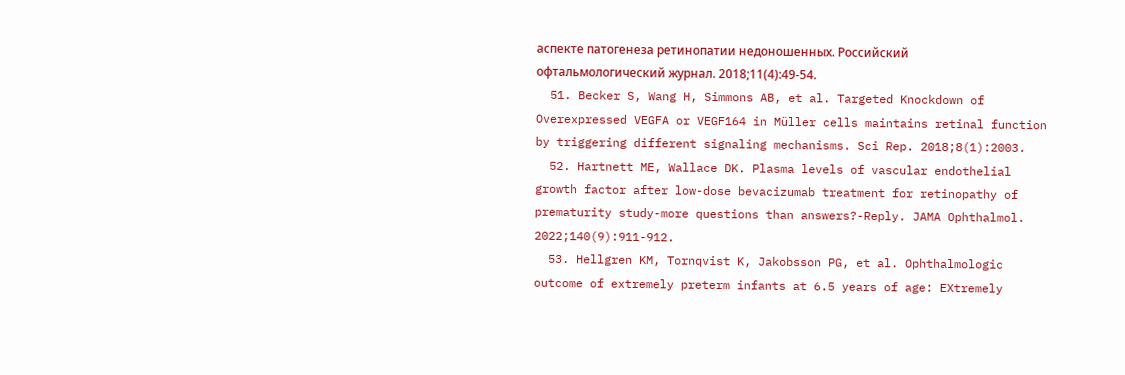аспекте патогенеза ретинопатии недоношенных. Российский офтальмологический журнал. 2018;11(4):49-54.
  51. Becker S, Wang H, Simmons AB, et al. Targeted Knockdown of Overexpressed VEGFA or VEGF164 in Müller cells maintains retinal function by triggering different signaling mechanisms. Sci Rep. 2018;8(1):2003.
  52. Hartnett ME, Wallace DK. Plasma levels of vascular endothelial growth factor after low-dose bevacizumab treatment for retinopathy of prematurity study-more questions than answers?-Reply. JAMA Ophthalmol. 2022;140(9):911-912.
  53. Hellgren KM, Tornqvist K, Jakobsson PG, et al. Ophthalmologic outcome of extremely preterm infants at 6.5 years of age: EXtremely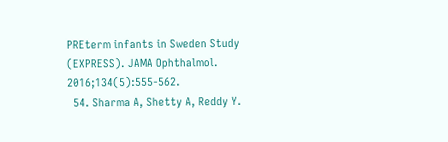PREterm infants in Sweden Study (EXPRESS). JAMA Ophthalmol. 2016;134(5):555-562.
  54. Sharma A, Shetty A, Reddy Y.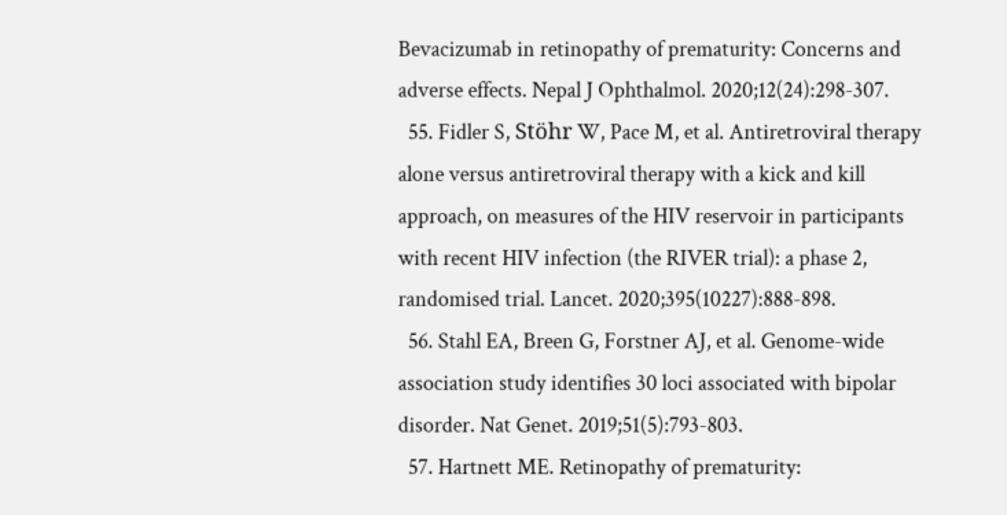Bevacizumab in retinopathy of prematurity: Concerns and adverse effects. Nepal J Ophthalmol. 2020;12(24):298-307.
  55. Fidler S, Stöhr W, Pace M, et al. Antiretroviral therapy alone versus antiretroviral therapy with a kick and kill approach, on measures of the HIV reservoir in participants with recent HIV infection (the RIVER trial): a phase 2, randomised trial. Lancet. 2020;395(10227):888-898.
  56. Stahl EA, Breen G, Forstner AJ, et al. Genome-wide association study identifies 30 loci associated with bipolar disorder. Nat Genet. 2019;51(5):793-803.
  57. Hartnett ME. Retinopathy of prematurity: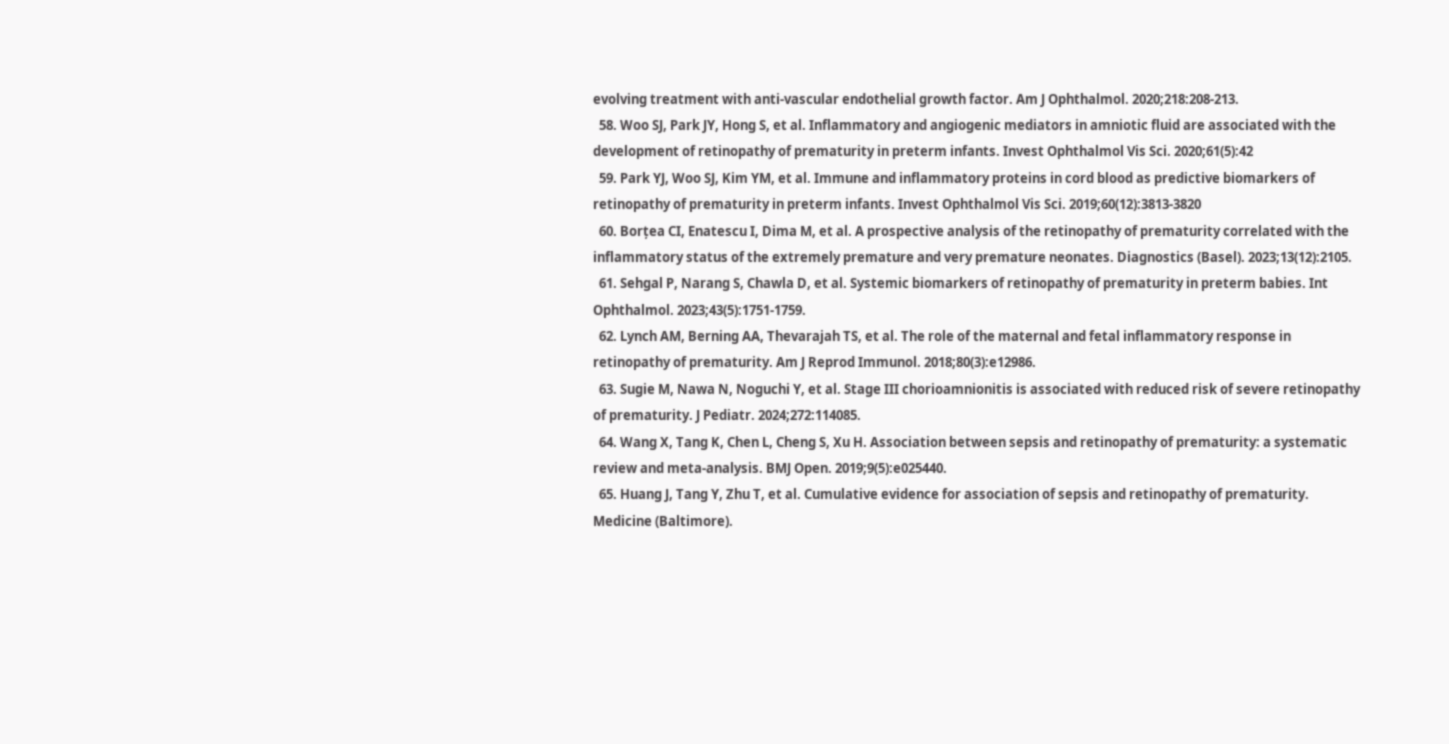evolving treatment with anti-vascular endothelial growth factor. Am J Ophthalmol. 2020;218:208-213.
  58. Woo SJ, Park JY, Hong S, et al. Inflammatory and angiogenic mediators in amniotic fluid are associated with the development of retinopathy of prematurity in preterm infants. Invest Ophthalmol Vis Sci. 2020;61(5):42
  59. Park YJ, Woo SJ, Kim YM, et al. Immune and inflammatory proteins in cord blood as predictive biomarkers of retinopathy of prematurity in preterm infants. Invest Ophthalmol Vis Sci. 2019;60(12):3813-3820
  60. Borțea CI, Enatescu I, Dima M, et al. A prospective analysis of the retinopathy of prematurity correlated with the inflammatory status of the extremely premature and very premature neonates. Diagnostics (Basel). 2023;13(12):2105.
  61. Sehgal P, Narang S, Chawla D, et al. Systemic biomarkers of retinopathy of prematurity in preterm babies. Int Ophthalmol. 2023;43(5):1751-1759.
  62. Lynch AM, Berning AA, Thevarajah TS, et al. The role of the maternal and fetal inflammatory response in retinopathy of prematurity. Am J Reprod Immunol. 2018;80(3):e12986.
  63. Sugie M, Nawa N, Noguchi Y, et al. Stage III chorioamnionitis is associated with reduced risk of severe retinopathy of prematurity. J Pediatr. 2024;272:114085.
  64. Wang X, Tang K, Chen L, Cheng S, Xu H. Association between sepsis and retinopathy of prematurity: a systematic review and meta-analysis. BMJ Open. 2019;9(5):e025440.
  65. Huang J, Tang Y, Zhu T, et al. Cumulative evidence for association of sepsis and retinopathy of prematurity. Medicine (Baltimore).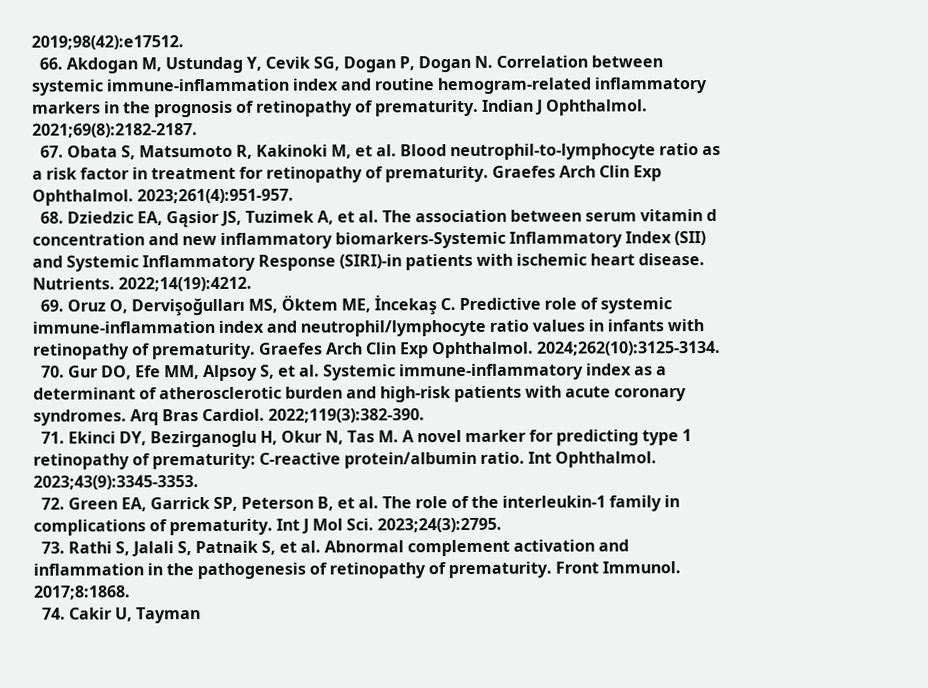2019;98(42):e17512.
  66. Akdogan M, Ustundag Y, Cevik SG, Dogan P, Dogan N. Correlation between systemic immune-inflammation index and routine hemogram-related inflammatory markers in the prognosis of retinopathy of prematurity. Indian J Ophthalmol. 2021;69(8):2182-2187.
  67. Obata S, Matsumoto R, Kakinoki M, et al. Blood neutrophil-to-lymphocyte ratio as a risk factor in treatment for retinopathy of prematurity. Graefes Arch Clin Exp Ophthalmol. 2023;261(4):951-957.
  68. Dziedzic EA, Gąsior JS, Tuzimek A, et al. The association between serum vitamin d concentration and new inflammatory biomarkers-Systemic Inflammatory Index (SII) and Systemic Inflammatory Response (SIRI)-in patients with ischemic heart disease. Nutrients. 2022;14(19):4212.
  69. Oruz O, Dervişoğulları MS, Öktem ME, İncekaş C. Predictive role of systemic immune-inflammation index and neutrophil/lymphocyte ratio values in infants with retinopathy of prematurity. Graefes Arch Clin Exp Ophthalmol. 2024;262(10):3125-3134.
  70. Gur DO, Efe MM, Alpsoy S, et al. Systemic immune-inflammatory index as a determinant of atherosclerotic burden and high-risk patients with acute coronary syndromes. Arq Bras Cardiol. 2022;119(3):382-390.
  71. Ekinci DY, Bezirganoglu H, Okur N, Tas M. A novel marker for predicting type 1 retinopathy of prematurity: C-reactive protein/albumin ratio. Int Ophthalmol. 2023;43(9):3345-3353.
  72. Green EA, Garrick SP, Peterson B, et al. The role of the interleukin-1 family in complications of prematurity. Int J Mol Sci. 2023;24(3):2795.
  73. Rathi S, Jalali S, Patnaik S, et al. Abnormal complement activation and inflammation in the pathogenesis of retinopathy of prematurity. Front Immunol. 2017;8:1868.
  74. Cakir U, Tayman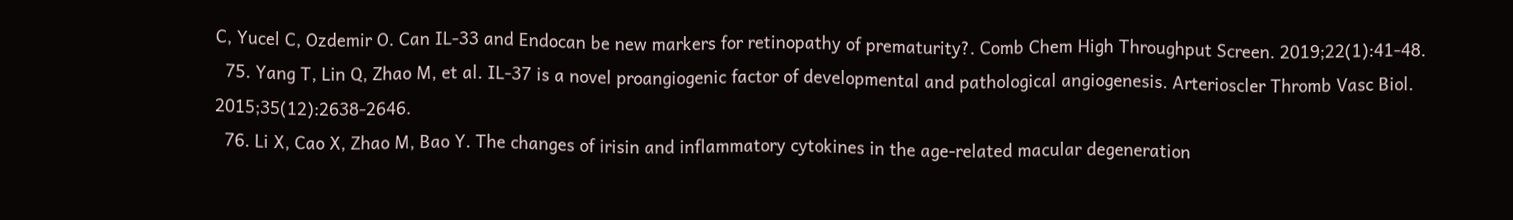C, Yucel C, Ozdemir O. Can IL-33 and Endocan be new markers for retinopathy of prematurity?. Comb Chem High Throughput Screen. 2019;22(1):41-48.
  75. Yang T, Lin Q, Zhao M, et al. IL-37 is a novel proangiogenic factor of developmental and pathological angiogenesis. Arterioscler Thromb Vasc Biol. 2015;35(12):2638-2646.
  76. Li X, Cao X, Zhao M, Bao Y. The changes of irisin and inflammatory cytokines in the age-related macular degeneration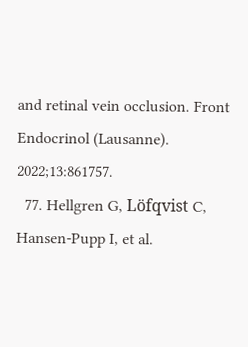and retinal vein occlusion. Front Endocrinol (Lausanne). 2022;13:861757.
  77. Hellgren G, Löfqvist C, Hansen-Pupp I, et al.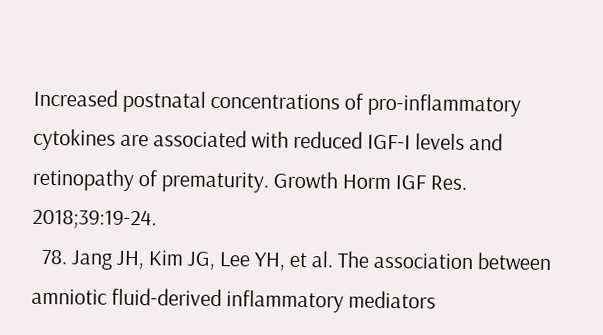Increased postnatal concentrations of pro-inflammatory cytokines are associated with reduced IGF-I levels and retinopathy of prematurity. Growth Horm IGF Res. 2018;39:19-24.
  78. Jang JH, Kim JG, Lee YH, et al. The association between amniotic fluid-derived inflammatory mediators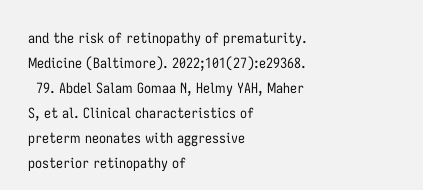and the risk of retinopathy of prematurity. Medicine (Baltimore). 2022;101(27):e29368.
  79. Abdel Salam Gomaa N, Helmy YAH, Maher S, et al. Clinical characteristics of preterm neonates with aggressive posterior retinopathy of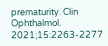prematurity. Clin Ophthalmol. 2021;15:2263-2277